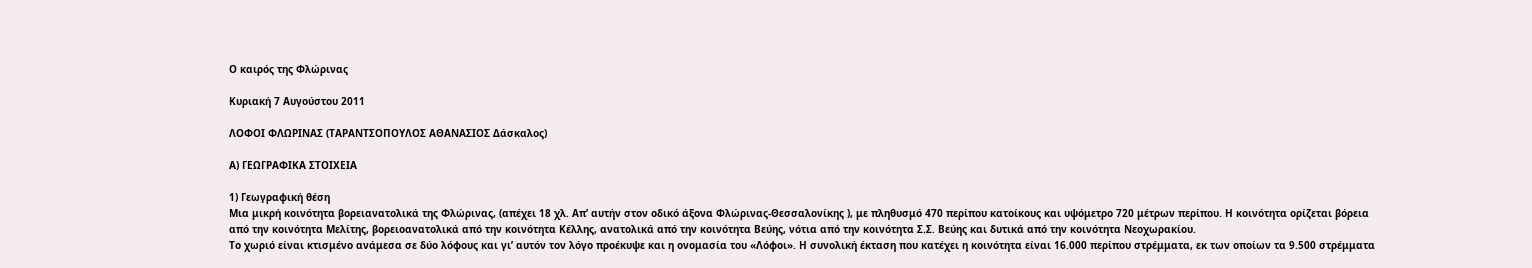Ο καιρός της Φλώρινας

Κυριακή 7 Αυγούστου 2011

ΛΟΦΟΙ ΦΛΩΡΙΝΑΣ (ΤΑΡΑΝΤΣΟΠΟΥΛΟΣ ΑΘΑΝΑΣΙΟΣ Δάσκαλος)

Α) ΓΕΩΓΡΑΦΙΚΑ ΣΤΟΙΧΕΙΑ

1) Γεωγραφική θέση
Μια μικρή κοινότητα βορειανατολικά της Φλώρινας, (απέχει 18 χλ. Απ’ αυτήν στον οδικό άξονα Φλώρινας-Θεσσαλονίκης ), με πληθυσμό 470 περίπου κατοίκους και υψόμετρο 720 μέτρων περίπου. Η κοινότητα ορίζεται βόρεια από την κοινότητα Μελίτης, βορειοανατολικά από την κοινότητα Κέλλης, ανατολικά από την κοινότητα Βεύης, νότια από την κοινότητα Σ.Σ. Βεύης και δυτικά από την κοινότητα Νεοχωρακίου.
Το χωριό είναι κτισμένο ανάμεσα σε δύο λόφους και γι’ αυτόν τον λόγο προέκυψε και η ονομασία του «Λόφοι». Η συνολική έκταση που κατέχει η κοινότητα είναι 16.000 περίπου στρέμματα, εκ των οποίων τα 9.500 στρέμματα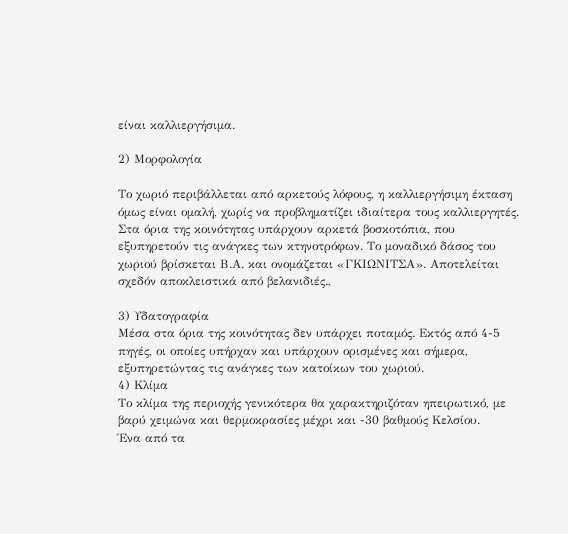είναι καλλιεργήσιμα.

2) Μορφολογία

Το χωριό περιβάλλεται από αρκετούς λόφους, η καλλιεργήσιμη έκταση όμως είναι ομαλή, χωρίς να προβληματίζει ιδιαίτερα τους καλλιεργητές. Στα όρια της κοινότητας υπάρχουν αρκετά βοσκοτόπια, που εξυπηρετούν τις ανάγκες των κτηνοτρόφων. Το μοναδικό δάσος του χωριού βρίσκεται Β.Α. και ονομάζεται «ΓΚΙΩΝΙΤΣΑ». Αποτελείται σχεδόν αποκλειστικά από βελανιδιές.,

3) Υδατογραφία
Μέσα στα όρια της κοινότητας δεν υπάρχει ποταμός. Εκτός από 4-5 πηγές, οι οποίες υπήρχαν και υπάρχουν ορισμένες και σήμερα, εξυπηρετώντας τις ανάγκες των κατοίκων του χωριού.
4) Κλίμα
Το κλίμα της περιοχής γενικότερα θα χαρακτηριζόταν ηπειρωτικό, με βαρύ χειμώνα και θερμοκρασίες μέχρι και -30 βαθμούς Κελσίου.
Ένα από τα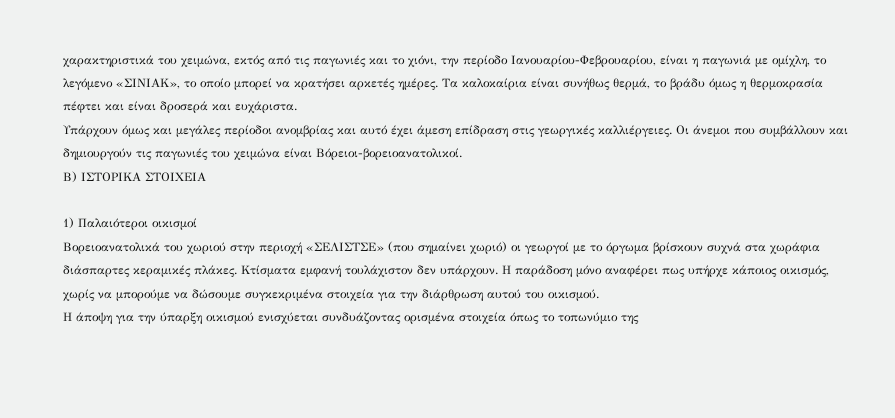χαρακτηριστικά του χειμώνα, εκτός από τις παγωνιές και το χιόνι, την περίοδο Ιανουαρίου-Φεβρουαρίου, είναι η παγωνιά με ομίχλη, το λεγόμενο «ΣΙΝΙΑΚ», το οποίο μπορεί να κρατήσει αρκετές ημέρες. Τα καλοκαίρια είναι συνήθως θερμά, το βράδυ όμως η θερμοκρασία πέφτει και είναι δροσερά και ευχάριστα.
Υπάρχουν όμως και μεγάλες περίοδοι ανομβρίας και αυτό έχει άμεση επίδραση στις γεωργικές καλλιέργειες. Οι άνεμοι που συμβάλλουν και δημιουργούν τις παγωνιές του χειμώνα είναι Βόρειοι-βορειοανατολικοί.
Β) ΙΣΤΟΡΙΚΑ ΣΤΟΙΧΕΙΑ

1) Παλαιότεροι οικισμοί
Βορειοανατολικά του χωριού στην περιοχή «ΣΕΛΙΣΤΣΕ» (που σημαίνει χωριό) οι γεωργοί με το όργωμα βρίσκουν συχνά στα χωράφια διάσπαρτες κεραμικές πλάκες. Κτίσματα εμφανή τουλάχιστον δεν υπάρχουν. Η παράδοση μόνο αναφέρει πως υπήρχε κάποιος οικισμός, χωρίς να μπορούμε να δώσουμε συγκεκριμένα στοιχεία για την διάρθρωση αυτού του οικισμού.
Η άποψη για την ύπαρξη οικισμού ενισχύεται συνδυάζοντας ορισμένα στοιχεία όπως το τοπωνύμιο της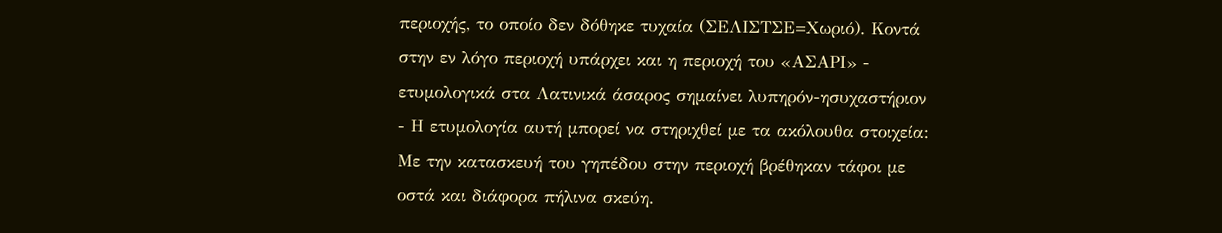περιοχής, το οποίο δεν δόθηκε τυχαία (ΣΕΛΙΣΤΣΕ=Χωριό). Κοντά στην εν λόγο περιοχή υπάρχει και η περιοχή του «ΑΣΑΡΙ» - ετυμολογικά στα Λατινικά άσαρος σημαίνει λυπηρόν-ησυχαστήριον - Η ετυμολογία αυτή μπορεί να στηριχθεί με τα ακόλουθα στοιχεία: Με την κατασκευή του γηπέδου στην περιοχή βρέθηκαν τάφοι με οστά και διάφορα πήλινα σκεύη.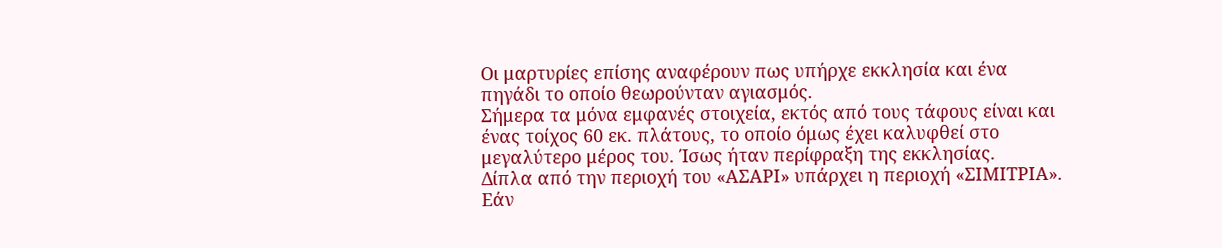Οι μαρτυρίες επίσης αναφέρουν πως υπήρχε εκκλησία και ένα πηγάδι το οποίο θεωρούνταν αγιασμός.
Σήμερα τα μόνα εμφανές στοιχεία, εκτός από τους τάφους είναι και ένας τοίχος 60 εκ. πλάτους, το οποίο όμως έχει καλυφθεί στο μεγαλύτερο μέρος του. Ίσως ήταν περίφραξη της εκκλησίας.
Δίπλα από την περιοχή του «ΑΣΑΡΙ» υπάρχει η περιοχή «ΣΙΜΙΤΡΙΑ». Εάν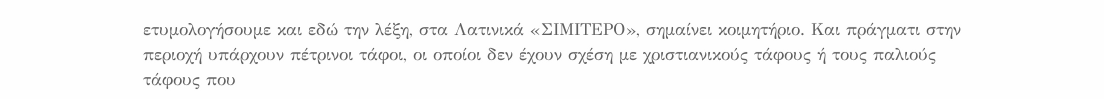ετυμολογήσουμε και εδώ την λέξη, στα Λατινικά «ΣΙΜΙΤΕΡΟ», σημαίνει κοιμητήριο. Και πράγματι στην περιοχή υπάρχουν πέτρινοι τάφοι, οι οποίοι δεν έχουν σχέση με χριστιανικούς τάφους ή τους παλιούς τάφους που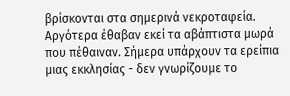βρίσκονται στα σημερινά νεκροταφεία.
Αργότερα έθαβαν εκεί τα αβάπτιστα μωρά που πέθαιναν. Σήμερα υπάρχουν τα ερείπια μιας εκκλησίας - δεν γνωρίζουμε το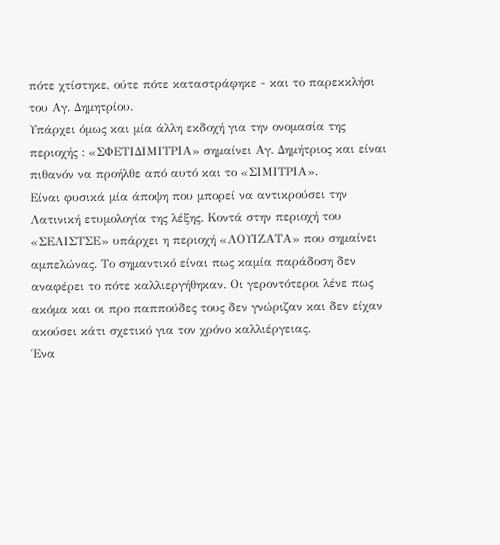πότε χτίστηκε, ούτε πότε καταστράφηκε - και το παρεκκλήσι του Αγ. Δημητρίου.
Υπάρχει όμως και μία άλλη εκδοχή για την ονομασία της περιοχής : «ΣΦΕΤΙΔΙΜΙΤΡΙΑ» σημαίνει Αγ. Δημήτριος και είναι πιθανόν να προήλθε από αυτό και το «ΣΙΜΙΤΡΙΑ».
Είναι φυσικά μία άποψη που μπορεί να αντικρούσει την Λατινική ετυμολογία της λέξης. Κοντά στην περιοχή του «ΣΕΛΙΣΤΣΕ» υπάρχει η περιοχή «ΛΟΥΙΖΑΤΑ» που σημαίνει αμπελώνας. Το σημαντικό είναι πως καμία παράδοση δεν αναφέρει το πότε καλλιεργήθηκαν. Οι γεροντότεροι λένε πως ακόμα και οι προ παππούδες τους δεν γνώριζαν και δεν είχαν ακούσει κάτι σχετικό για τον χρόνο καλλιέργειας.
Ένα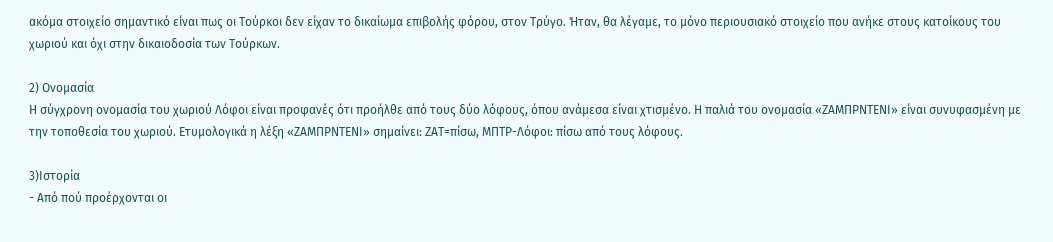ακόμα στοιχείο σημαντικό είναι πως οι Τούρκοι δεν είχαν το δικαίωμα επιβολής φόρου, στον Τρύγο. Ήταν, θα λέγαμε, το μόνο περιουσιακό στοιχείο που ανήκε στους κατοίκους του χωριού και όχι στην δικαιοδοσία των Τούρκων.

2) Ονομασία
Η σύγχρονη ονομασία του χωριού Λόφοι είναι προφανές ότι προήλθε από τους δύο λόφους, όπου ανάμεσα είναι χτισμένο. Η παλιά του ονομασία «ΖΑΜΠΡΝΤΕΝΙ» είναι συνυφασμένη με την τοποθεσία του χωριού. Ετυμολογικά η λέξη «ΖΑΜΠΡΝΤΕΝΙ» σημαίνει: ΖΑΤ=πίσω, ΜΠΤΡ-Λόφοι: πίσω από τους λόφους.

3)Ιστορία
- Από πού προέρχονται οι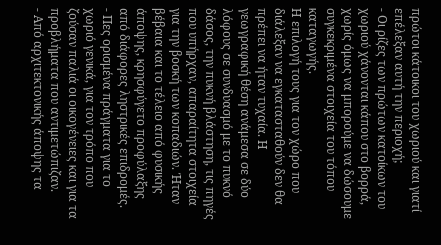πρώτοι κάτοικοι του χωριού και γιατί επέλεξαν αυτή την περιοχή;
- Οι ρίζες των πρώτων κατοίκων του χωριού χάνονται κάπου στο βορρά, χωρίς όμως να μπορούμε να δώσουμε συγκεκριμένα στοιχεία του τόπου καταγωγής.
Η επιλογή τους για τον χώρο που διάλεξαν να εγκατασταθούν δεν θα πρέπει να ήταν τυχαία. Η γεωγραφική θέση ανάμεσα σε δύο λόφους σε συνδυασμό με το πυκνό δάσος, την πυκνή βλάστηση, τις πηγές που υπήρχαν, απαραίτητα στοιχεία για την βοσκή των κοπαδιών. Ήταν βέβαια και το τέλειο από φυσικής άποψης, κρησφύγετο προφύλαξης από διάφορες ληστρικές επιδρομές.
- Πες ορισμένα πράγματα για το χωριό γενικά, για τον τρόπο που ζούσαν παλιά οι οικογένειες και για τα προβλήματα που αντιμετώπιζαν.
- Από αρχιτεκτονικής άποψης τα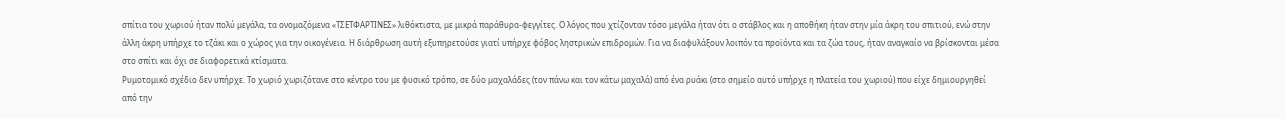σπίτια του χωριού ήταν πολύ μεγάλα, τα ονομαζόμενα «ΤΣΕΤΦΑΡΤΙΝΕΣ» λιθόκτιστα, με μικρά παράθυρα-φεγγίτες. Ο λόγος που χτίζονταν τόσο μεγάλα ήταν ότι ο στάβλος και η αποθήκη ήταν στην μία άκρη του σπιτιού, ενώ στην άλλη άκρη υπήρχε το τζάκι και ο χώρος για την οικογένεια. Η διάρθρωση αυτή εξυπηρετούσε γιατί υπήρχε φόβος ληστρικών επιδρομών. Για να διαφυλάξουν λοιπόν τα προϊόντα και τα ζώα τους, ήταν αναγκαίο να βρίσκονται μέσα στο σπίτι και όχι σε διαφορετικά κτίσματα.
Ρυμοτομικό σχέδιο δεν υπήρχε. Το χωριό χωριζότανε στο κέντρο του με φυσικό τρόπο, σε δύο μαχαλάδες (τον πάνω και τον κάτω μαχαλά) από ένα ρυάκι (στο σημείο αυτό υπήρχε η πλατεία του χωριού) που είχε δημιουργηθεί από την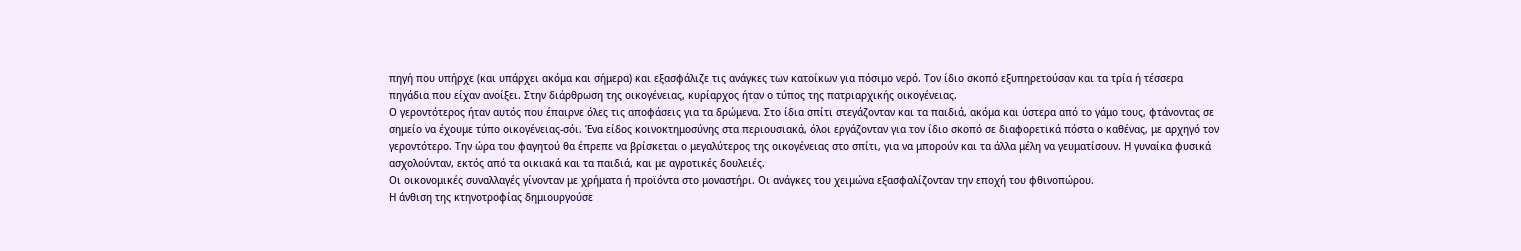πηγή που υπήρχε (και υπάρχει ακόμα και σήμερα) και εξασφάλιζε τις ανάγκες των κατοίκων για πόσιμο νερό. Τον ίδιο σκοπό εξυπηρετούσαν και τα τρία ή τέσσερα πηγάδια που είχαν ανοίξει. Στην διάρθρωση της οικογένειας, κυρίαρχος ήταν ο τύπος της πατριαρχικής οικογένειας.
Ο γεροντότερος ήταν αυτός που έπαιρνε όλες τις αποφάσεις για τα δρώμενα. Στο ίδια σπίτι στεγάζονταν και τα παιδιά, ακόμα και ύστερα από το γάμο τους, φτάνοντας σε σημείο να έχουμε τύπο οικογένειας-σόι. Ένα είδος κοινοκτημοσύνης στα περιουσιακά, όλοι εργάζονταν για τον ίδιο σκοπό σε διαφορετικά πόστα ο καθένας, με αρχηγό τον γεροντότερο. Την ώρα του φαγητού θα έπρεπε να βρίσκεται ο μεγαλύτερος της οικογένειας στο σπίτι, για να μπορούν και τα άλλα μέλη να γευματίσουν. Η γυναίκα φυσικά ασχολούνταν, εκτός από τα οικιακά και τα παιδιά, και με αγροτικές δουλειές.
Οι οικονομικές συναλλαγές γίνονταν με χρήματα ή προϊόντα στο μοναστήρι. Οι ανάγκες του χειμώνα εξασφαλίζονταν την εποχή του φθινοπώρου.
Η άνθιση της κτηνοτροφίας δημιουργούσε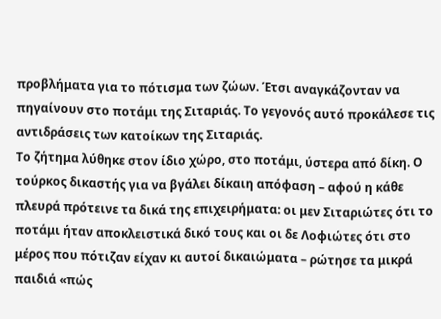προβλήματα για το πότισμα των ζώων. Έτσι αναγκάζονταν να πηγαίνουν στο ποτάμι της Σιταριάς. Το γεγονός αυτό προκάλεσε τις αντιδράσεις των κατοίκων της Σιταριάς.
Το ζήτημα λύθηκε στον ίδιο χώρο, στο ποτάμι, ύστερα από δίκη. Ο τούρκος δικαστής για να βγάλει δίκαιη απόφαση – αφού η κάθε πλευρά πρότεινε τα δικά της επιχειρήματα: οι μεν Σιταριώτες ότι το ποτάμι ήταν αποκλειστικά δικό τους και οι δε Λοφιώτες ότι στο μέρος που πότιζαν είχαν κι αυτοί δικαιώματα – ρώτησε τα μικρά παιδιά «πώς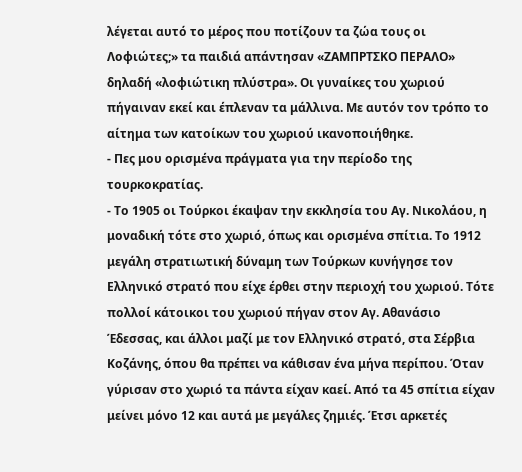λέγεται αυτό το μέρος που ποτίζουν τα ζώα τους οι Λοφιώτες;» τα παιδιά απάντησαν «ΖΑΜΠΡΤΣΚΟ ΠΕΡΑΛΟ» δηλαδή «λοφιώτικη πλύστρα». Οι γυναίκες του χωριού πήγαιναν εκεί και έπλεναν τα μάλλινα. Με αυτόν τον τρόπο το αίτημα των κατοίκων του χωριού ικανοποιήθηκε.
- Πες μου ορισμένα πράγματα για την περίοδο της τουρκοκρατίας.
- Το 1905 οι Τούρκοι έκαψαν την εκκλησία του Αγ. Νικολάου, η μοναδική τότε στο χωριό, όπως και ορισμένα σπίτια. Το 1912 μεγάλη στρατιωτική δύναμη των Τούρκων κυνήγησε τον Ελληνικό στρατό που είχε έρθει στην περιοχή του χωριού. Τότε πολλοί κάτοικοι του χωριού πήγαν στον Αγ. Αθανάσιο Έδεσσας, και άλλοι μαζί με τον Ελληνικό στρατό, στα Σέρβια Κοζάνης, όπου θα πρέπει να κάθισαν ένα μήνα περίπου. Όταν γύρισαν στο χωριό τα πάντα είχαν καεί. Από τα 45 σπίτια είχαν μείνει μόνο 12 και αυτά με μεγάλες ζημιές. Έτσι αρκετές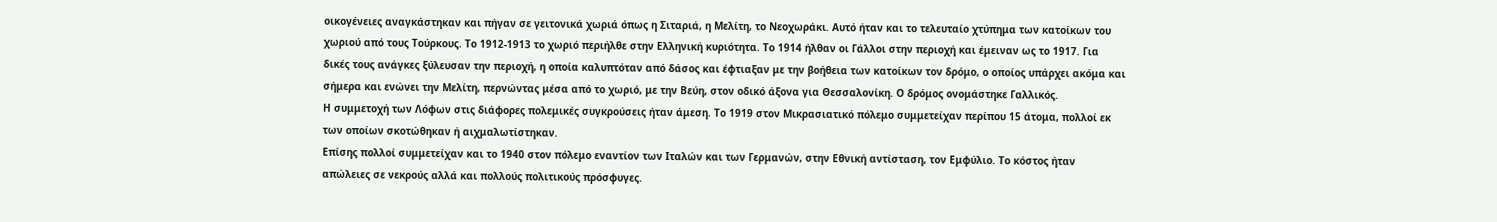οικογένειες αναγκάστηκαν και πήγαν σε γειτονικά χωριά όπως η Σιταριά, η Μελίτη, το Νεοχωράκι. Αυτό ήταν και το τελευταίο χτύπημα των κατοίκων του χωριού από τους Τούρκους. Το 1912-1913 το χωριό περιήλθε στην Ελληνική κυριότητα. Το 1914 ήλθαν οι Γάλλοι στην περιοχή και έμειναν ως το 1917. Για δικές τους ανάγκες ξύλευσαν την περιοχή, η οποία καλυπτόταν από δάσος και έφτιαξαν με την βοήθεια των κατοίκων τον δρόμο, ο οποίος υπάρχει ακόμα και σήμερα και ενώνει την Μελίτη, περνώντας μέσα από το χωριό, με την Βεύη, στον οδικό άξονα για Θεσσαλονίκη. Ο δρόμος ονομάστηκε Γαλλικός.
Η συμμετοχή των Λόφων στις διάφορες πολεμικές συγκρούσεις ήταν άμεση. Το 1919 στον Μικρασιατικό πόλεμο συμμετείχαν περίπου 15 άτομα, πολλοί εκ των οποίων σκοτώθηκαν ή αιχμαλωτίστηκαν.
Επίσης πολλοί συμμετείχαν και το 1940 στον πόλεμο εναντίον των Ιταλών και των Γερμανών, στην Εθνική αντίσταση, τον Εμφύλιο. Το κόστος ήταν απώλειες σε νεκρούς αλλά και πολλούς πολιτικούς πρόσφυγες.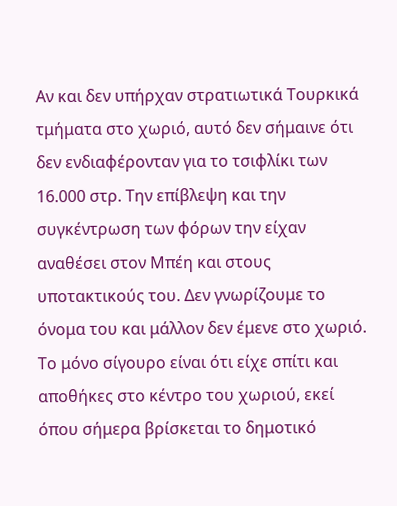Αν και δεν υπήρχαν στρατιωτικά Τουρκικά τμήματα στο χωριό, αυτό δεν σήμαινε ότι δεν ενδιαφέρονταν για το τσιφλίκι των 16.000 στρ. Την επίβλεψη και την συγκέντρωση των φόρων την είχαν αναθέσει στον Μπέη και στους υποτακτικούς του. Δεν γνωρίζουμε το όνομα του και μάλλον δεν έμενε στο χωριό. Το μόνο σίγουρο είναι ότι είχε σπίτι και αποθήκες στο κέντρο του χωριού, εκεί όπου σήμερα βρίσκεται το δημοτικό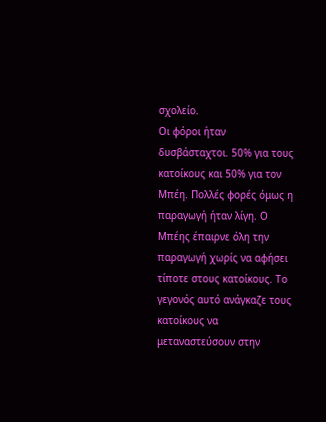σχολείο.
Οι φόροι ήταν δυσβάσταχτοι. 50% για τους κατοίκους και 50% για τον Μπέη. Πολλές φορές όμως η παραγωγή ήταν λίγη. Ο Μπέης έπαιρνε όλη την παραγωγή χωρίς να αφήσει τίποτε στους κατοίκους. Το γεγονός αυτό ανάγκαζε τους κατοίκους να μεταναστεύσουν στην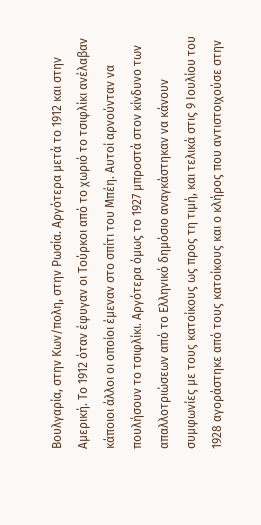Βουλγαρία, στην Κων/πολη, στην Ρωσία. Αργότερα μετά το 1912 και στην Αμερική. Το 1912 όταν έφυγαν οι Τούρκοι από το χωριό το τσιφλίκι ανέλαβαν κάποιοι άλλοι οι οποίοι έμεναν στο σπίτι του Μπέη. Αυτοί αρνούνταν να πουλήσουν το τσιφλίκι. Αργότερα όμως το 1927 μπροστά στον κίνδυνο των απαλλοτριώσεων από το Ελληνικό δημόσιο αναγκάστηκαν να κάνουν συμφωνίες με τους κατοίκους ως προς τη τιμή, και τελικά στις 9 Ιουλίου του 1928 αγοράστηκε από τους κατοίκους και ο κλήρος που αντιστοιχούσε στην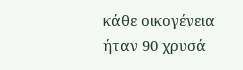κάθε οικογένεια ήταν 90 χρυσά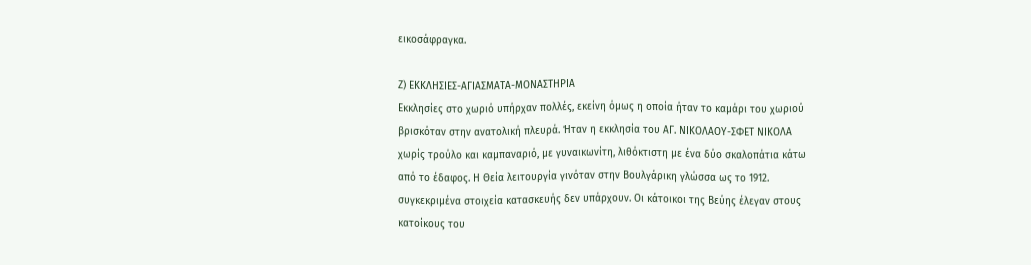εικοσάφραγκα.

Ζ) ΕΚΚΛΗΣΙΕΣ-ΑΓΙΑΣΜΑΤΑ-ΜΟΝΑΣΤΗΡΙΑ
Εκκλησίες στο χωριό υπήρχαν πολλές, εκείνη όμως η οποία ήταν το καμάρι του χωριού βρισκόταν στην ανατολική πλευρά. Ήταν η εκκλησία του ΑΓ. ΝΙΚΟΛΑΟΥ-ΣΦΕΤ ΝΙΚΟΛΑ χωρίς τρούλο και καμπαναριό, με γυναικωνίτη, λιθόκτιστη με ένα δύο σκαλοπάτια κάτω από το έδαφος. Η Θεία λειτουργία γινόταν στην Βουλγάρικη γλώσσα ως το 1912. συγκεκριμένα στοιχεία κατασκευής δεν υπάρχουν. Οι κάτοικοι της Βεύης έλεγαν στους κατοίκους του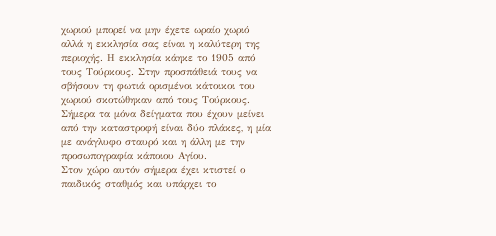χωριού μπορεί να μην έχετε ωραίο χωριό αλλά η εκκλησία σας είναι η καλύτερη της περιοχής. Η εκκλησία κάηκε το 1905 από τους Τούρκους. Στην προσπάθειά τους να σβήσουν τη φωτιά ορισμένοι κάτοικοι του χωριού σκοτώθηκαν από τους Τούρκους. Σήμερα τα μόνα δείγματα που έχουν μείνει από την καταστροφή είναι δύο πλάκες, η μία με ανάγλυφο σταυρό και η άλλη με την προσωπογραφία κάποιου Αγίου.
Στον χώρο αυτόν σήμερα έχει κτιστεί ο παιδικός σταθμός και υπάρχει το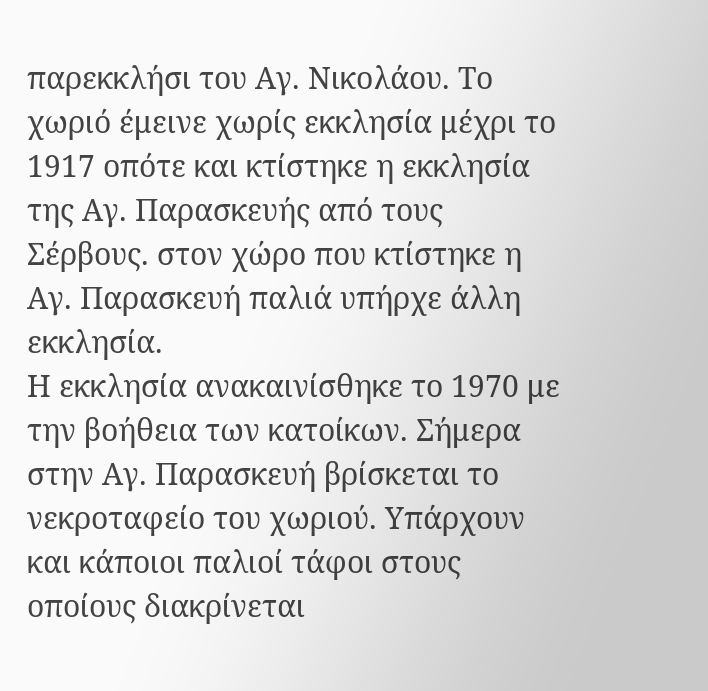παρεκκλήσι του Αγ. Νικολάου. Το χωριό έμεινε χωρίς εκκλησία μέχρι το 1917 οπότε και κτίστηκε η εκκλησία της Αγ. Παρασκευής από τους Σέρβους. στον χώρο που κτίστηκε η Αγ. Παρασκευή παλιά υπήρχε άλλη εκκλησία.
Η εκκλησία ανακαινίσθηκε το 1970 με την βοήθεια των κατοίκων. Σήμερα στην Αγ. Παρασκευή βρίσκεται το νεκροταφείο του χωριού. Υπάρχουν και κάποιοι παλιοί τάφοι στους οποίους διακρίνεται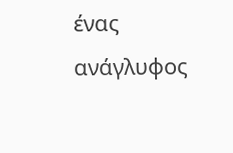ένας ανάγλυφος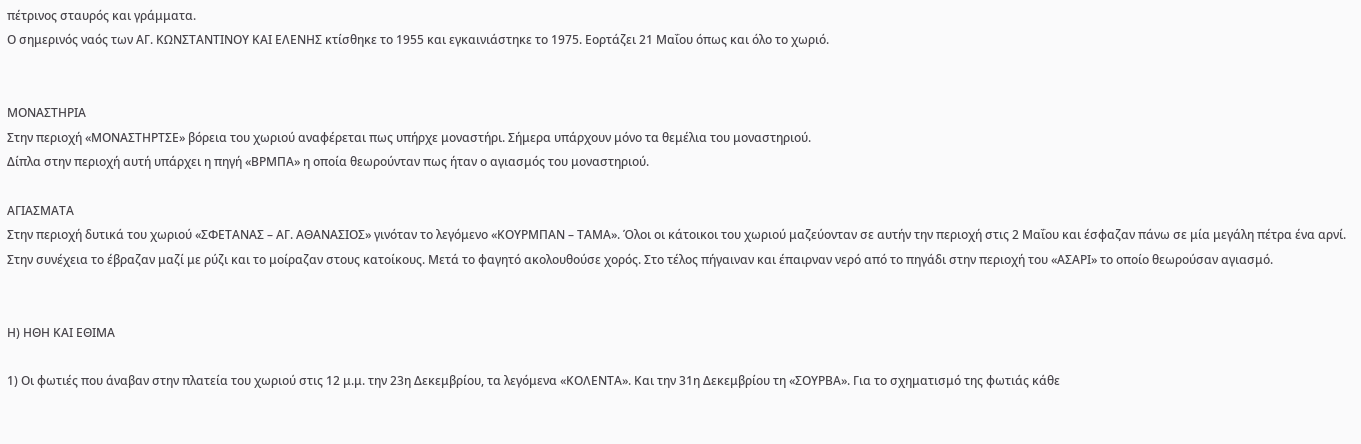πέτρινος σταυρός και γράμματα.
Ο σημερινός ναός των ΑΓ. ΚΩΝΣΤΑΝΤΙΝΟΥ ΚΑΙ ΕΛΕΝΗΣ κτίσθηκε το 1955 και εγκαινιάστηκε το 1975. Εορτάζει 21 Μαΐου όπως και όλο το χωριό.


ΜΟΝΑΣΤΗΡΙΑ
Στην περιοχή «ΜΟΝΑΣΤΗΡΤΣΕ» βόρεια του χωριού αναφέρεται πως υπήρχε μοναστήρι. Σήμερα υπάρχουν μόνο τα θεμέλια του μοναστηριού.
Δίπλα στην περιοχή αυτή υπάρχει η πηγή «ΒΡΜΠΑ» η οποία θεωρούνταν πως ήταν ο αγιασμός του μοναστηριού.

ΑΓΙΑΣΜΑΤΑ
Στην περιοχή δυτικά του χωριού «ΣΦΕΤΑΝΑΣ – ΑΓ. ΑΘΑΝΑΣΙΟΣ» γινόταν το λεγόμενο «ΚΟΥΡΜΠΑΝ – ΤΑΜΑ». Όλοι οι κάτοικοι του χωριού μαζεύονταν σε αυτήν την περιοχή στις 2 Μαΐου και έσφαζαν πάνω σε μία μεγάλη πέτρα ένα αρνί. Στην συνέχεια το έβραζαν μαζί με ρύζι και το μοίραζαν στους κατοίκους. Μετά το φαγητό ακολουθούσε χορός. Στο τέλος πήγαιναν και έπαιρναν νερό από το πηγάδι στην περιοχή του «ΑΣΑΡΙ» το οποίο θεωρούσαν αγιασμό.


Η) ΗΘΗ ΚΑΙ ΕΘΙΜΑ

1) Οι φωτιές που άναβαν στην πλατεία του χωριού στις 12 μ.μ. την 23η Δεκεμβρίου, τα λεγόμενα «ΚΟΛΕΝΤΑ». Και την 31η Δεκεμβρίου τη «ΣΟΥΡΒΑ». Για το σχηματισμό της φωτιάς κάθε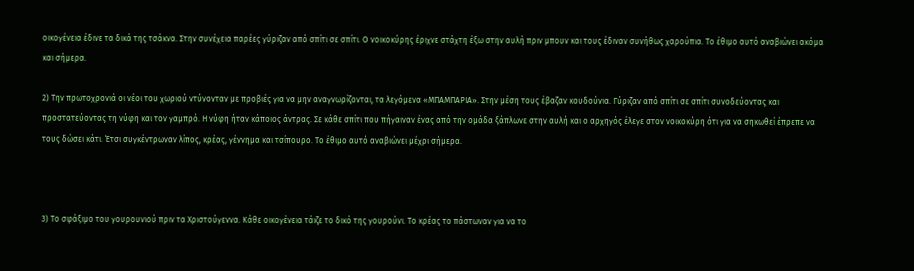οικογένεια έδινε τα δικά της τσάκνα. Στην συνέχεια παρέες γύριζαν από σπίτι σε σπίτι. Ο νοικοκύρης έριχνε στάχτη έξω στην αυλή πριν μπουν και τους έδιναν συνήθως χαρούπια. Το έθιμο αυτό αναβιώνει ακόμα και σήμερα.

2) Την πρωτοχρονιά οι νέοι του χωριού ντύνονταν με προβιές για να μην αναγνωρίζονται, τα λεγόμενα «ΜΠΑΜΠΑΡΙΑ». Στην μέση τους έβαζαν κουδούνια. Γύριζαν από σπίτι σε σπίτι συνοδεύοντας και προστατεύοντας τη νύφη και τον γαμπρό. Η νύφη ήταν κάποιος άντρας. Σε κάθε σπίτι που πήγαιναν ένας από την ομάδα ξάπλωνε στην αυλή και ο αρχηγός έλεγε στον νοικοκύρη ότι για να σηκωθεί έπρεπε να τους δώσει κάτι. Έτσι συγκέντρωναν λίπος, κρέας, γέννημα και τσίπουρο. Το έθιμο αυτό αναβιώνει μέχρι σήμερα.



3) Το σφάξιμο του γουρουνιού πριν τα Χριστούγεννα. Κάθε οικογένεια τάιζε το δικό της γουρούνι. Το κρέας το πάστωναν για να το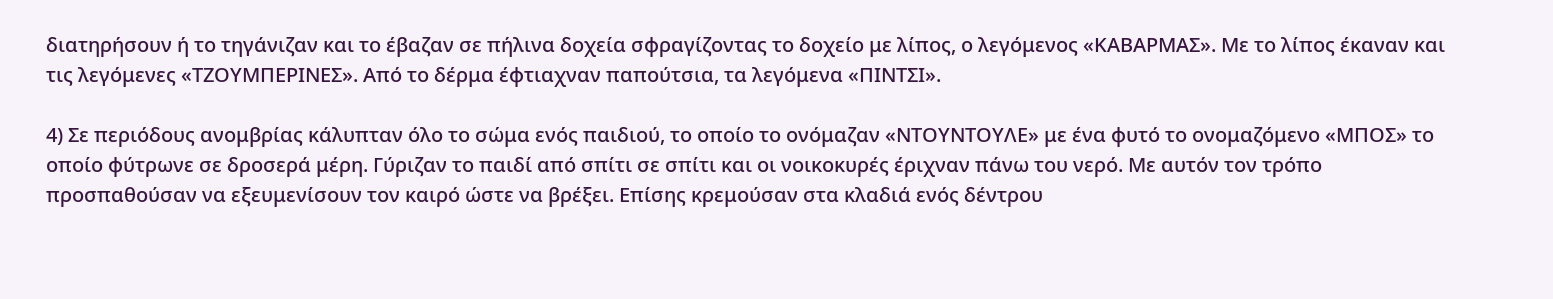διατηρήσουν ή το τηγάνιζαν και το έβαζαν σε πήλινα δοχεία σφραγίζοντας το δοχείο με λίπος, ο λεγόμενος «ΚΑΒΑΡΜΑΣ». Με το λίπος έκαναν και τις λεγόμενες «ΤΖΟΥΜΠΕΡΙΝΕΣ». Από το δέρμα έφτιαχναν παπούτσια, τα λεγόμενα «ΠΙΝΤΣΙ».

4) Σε περιόδους ανομβρίας κάλυπταν όλο το σώμα ενός παιδιού, το οποίο το ονόμαζαν «ΝΤΟΥΝΤΟΥΛΕ» με ένα φυτό το ονομαζόμενο «ΜΠΟΣ» το οποίο φύτρωνε σε δροσερά μέρη. Γύριζαν το παιδί από σπίτι σε σπίτι και οι νοικοκυρές έριχναν πάνω του νερό. Με αυτόν τον τρόπο προσπαθούσαν να εξευμενίσουν τον καιρό ώστε να βρέξει. Επίσης κρεμούσαν στα κλαδιά ενός δέντρου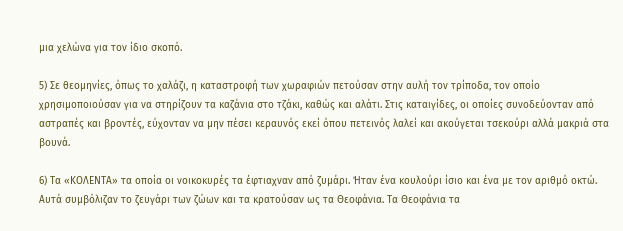μια χελώνα για τον ίδιο σκοπό.

5) Σε θεομηνίες, όπως το χαλάζι, η καταστροφή των χωραφιών πετούσαν στην αυλή τον τρίποδα, τον οποίο χρησιμοποιούσαν για να στηρίζουν τα καζάνια στο τζάκι, καθώς και αλάτι. Στις καταιγίδες, οι οποίες συνοδεύονταν από αστραπές και βροντές, εύχονταν να μην πέσει κεραυνός εκεί όπου πετεινός λαλεί και ακούγεται τσεκούρι αλλά μακριά στα βουνά.

6) Τα «ΚΟΛΕΝΤΑ» τα οποία οι νοικοκυρές τα έφτιαχναν από ζυμάρι. Ήταν ένα κουλούρι ίσιο και ένα με τον αριθμό οκτώ. Αυτά συμβόλιζαν το ζευγάρι των ζώων και τα κρατούσαν ως τα Θεοφάνια. Τα Θεοφάνια τα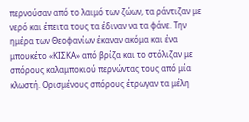περνούσαν από το λαιμό των ζώων, τα ράντιζαν με νερό και έπειτα τους τα έδιναν να τα φάνε. Την ημέρα των Θεοφανίων έκαναν ακόμα και ένα μπουκέτο «ΚΙΣΚΑ» από βρίζα και το στόλιζαν με σπόρους καλαμποκιού περνώντας τους από μία κλωστή. Ορισμένους σπόρους έτρωγαν τα μέλη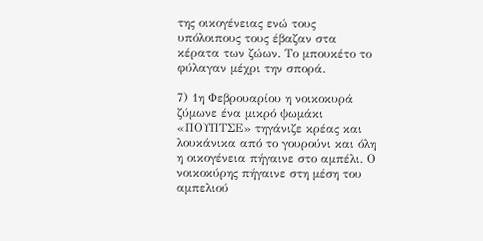της οικογένειας ενώ τους υπόλοιπους τους έβαζαν στα κέρατα των ζώων. Το μπουκέτο το φύλαγαν μέχρι την σπορά.

7) 1η Φεβρουαρίου η νοικοκυρά ζύμωνε ένα μικρό ψωμάκι «ΠΟΥΠΤΣΕ» τηγάνιζε κρέας και λουκάνικα από το γουρούνι και όλη η οικογένεια πήγαινε στο αμπέλι. Ο νοικοκύρης πήγαινε στη μέση του αμπελιού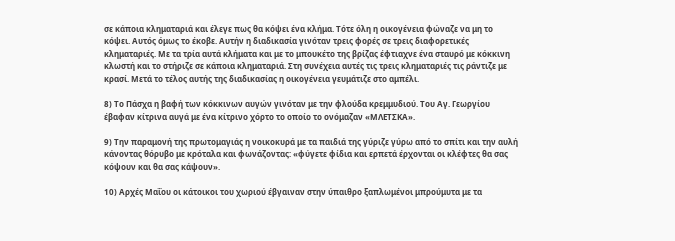σε κάποια κληματαριά και έλεγε πως θα κόψει ένα κλήμα. Τότε όλη η οικογένεια φώναζε να μη το κόψει. Αυτός όμως το έκοβε. Αυτήν η διαδικασία γινόταν τρεις φορές σε τρεις διαφορετικές κληματαριές. Με τα τρία αυτά κλήματα και με το μπουκέτο της βρίζας έφτιαχνε ένα σταυρό με κόκκινη κλωστή και το στήριζε σε κάποια κληματαριά. Στη συνέχεια αυτές τις τρεις κληματαριές τις ράντιζε με κρασί. Μετά το τέλος αυτής της διαδικασίας η οικογένεια γευμάτιζε στο αμπέλι.

8) Το Πάσχα η βαφή των κόκκινων αυγών γινόταν με την φλούδα κρεμμυδιού. Του Αγ. Γεωργίου έβαφαν κίτρινα αυγά με ένα κίτρινο χόρτο το οποίο το ονόμαζαν «ΜΛΕΤΣΚΑ».

9) Την παραμονή της πρωτομαγιάς η νοικοκυρά με τα παιδιά της γύριζε γύρω από το σπίτι και την αυλή κάνοντας θόρυβο με κρόταλα και φωνάζοντας: «φύγετε φίδια και ερπετά έρχονται οι κλέφτες θα σας κόψουν και θα σας κάψουν».

10) Αρχές Μαΐου οι κάτοικοι του χωριού έβγαιναν στην ύπαιθρο ξαπλωμένοι μπρούμυτα με τα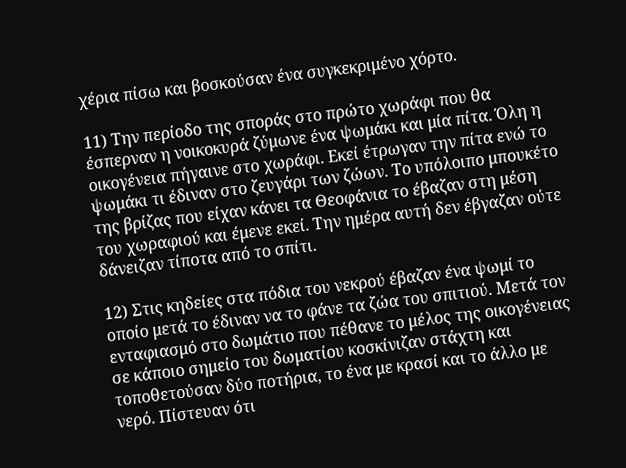χέρια πίσω και βοσκούσαν ένα συγκεκριμένο χόρτο.

11) Την περίοδο της σποράς στο πρώτο χωράφι που θα έσπερναν η νοικοκυρά ζύμωνε ένα ψωμάκι και μία πίτα. Όλη η οικογένεια πήγαινε στο χωράφι. Εκεί έτρωγαν την πίτα ενώ το ψωμάκι τι έδιναν στο ζευγάρι των ζώων. Το υπόλοιπο μπουκέτο της βρίζας που είχαν κάνει τα Θεοφάνια το έβαζαν στη μέση του χωραφιού και έμενε εκεί. Την ημέρα αυτή δεν έβγαζαν ούτε δάνειζαν τίποτα από το σπίτι.

12) Στις κηδείες στα πόδια του νεκρού έβαζαν ένα ψωμί το οποίο μετά το έδιναν να το φάνε τα ζώα του σπιτιού. Μετά τον ενταφιασμό στο δωμάτιο που πέθανε το μέλος της οικογένειας σε κάποιο σημείο του δωματίου κοσκίνιζαν στάχτη και τοποθετούσαν δύο ποτήρια, το ένα με κρασί και το άλλο με νερό. Πίστευαν ότι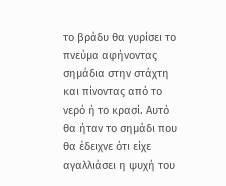το βράδυ θα γυρίσει το πνεύμα αφήνοντας σημάδια στην στάχτη και πίνοντας από το νερό ή το κρασί. Αυτό θα ήταν το σημάδι που θα έδειχνε ότι είχε αγαλλιάσει η ψυχή του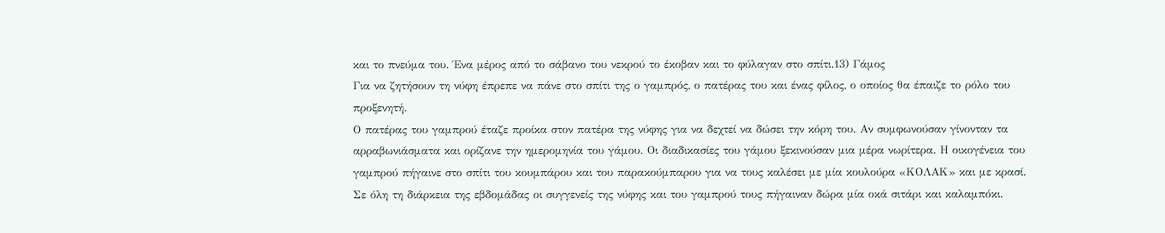και το πνεύμα του. Ένα μέρος από το σάβανο του νεκρού το έκοβαν και το φύλαγαν στο σπίτι.13) Γάμος
Για να ζητήσουν τη νύφη έπρεπε να πάνε στο σπίτι της ο γαμπρός, ο πατέρας του και ένας φίλος, ο οποίος θα έπαιζε το ρόλο του προξενητή.
Ο πατέρας του γαμπρού έταζε προίκα στον πατέρα της νύφης για να δεχτεί να δώσει την κόρη του. Αν συμφωνούσαν γίνονταν τα αρραβωνιάσματα και ορίζανε την ημερομηνία του γάμου. Οι διαδικασίες του γάμου ξεκινούσαν μια μέρα νωρίτερα. Η οικογένεια του γαμπρού πήγαινε στο σπίτι του κουμπάρου και του παρακούμπαρου για να τους καλέσει με μία κουλούρα «ΚΟΛΑΚ» και με κρασί. Σε όλη τη διάρκεια της εβδομάδας οι συγγενείς της νύφης και του γαμπρού τους πήγαιναν δώρα μία οκά σιτάρι και καλαμπόκι.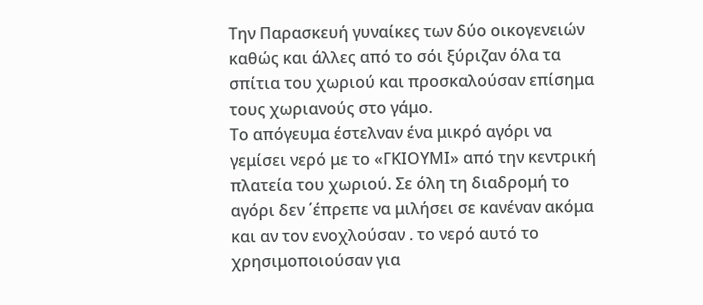Την Παρασκευή γυναίκες των δύο οικογενειών καθώς και άλλες από το σόι ξύριζαν όλα τα σπίτια του χωριού και προσκαλούσαν επίσημα τους χωριανούς στο γάμο.
Το απόγευμα έστελναν ένα μικρό αγόρι να γεμίσει νερό με το «ΓΚΙΟΥΜΙ» από την κεντρική πλατεία του χωριού. Σε όλη τη διαδρομή το αγόρι δεν ΄έπρεπε να μιλήσει σε κανέναν ακόμα και αν τον ενοχλούσαν . το νερό αυτό το χρησιμοποιούσαν για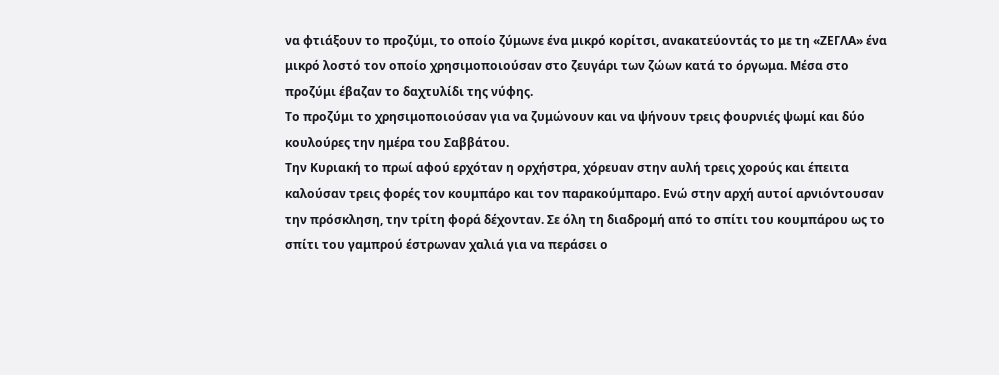να φτιάξουν το προζύμι, το οποίο ζύμωνε ένα μικρό κορίτσι, ανακατεύοντάς το με τη «ΖΕΓΛΑ» ένα μικρό λοστό τον οποίο χρησιμοποιούσαν στο ζευγάρι των ζώων κατά το όργωμα. Μέσα στο προζύμι έβαζαν το δαχτυλίδι της νύφης.
Το προζύμι το χρησιμοποιούσαν για να ζυμώνουν και να ψήνουν τρεις φουρνιές ψωμί και δύο κουλούρες την ημέρα του Σαββάτου.
Την Κυριακή το πρωί αφού ερχόταν η ορχήστρα, χόρευαν στην αυλή τρεις χορούς και έπειτα καλούσαν τρεις φορές τον κουμπάρο και τον παρακούμπαρο. Ενώ στην αρχή αυτοί αρνιόντουσαν την πρόσκληση, την τρίτη φορά δέχονταν. Σε όλη τη διαδρομή από το σπίτι του κουμπάρου ως το σπίτι του γαμπρού έστρωναν χαλιά για να περάσει ο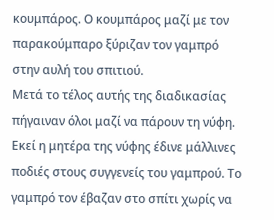κουμπάρος. Ο κουμπάρος μαζί με τον παρακούμπαρο ξύριζαν τον γαμπρό στην αυλή του σπιτιού.
Μετά το τέλος αυτής της διαδικασίας πήγαιναν όλοι μαζί να πάρουν τη νύφη. Εκεί η μητέρα της νύφης έδινε μάλλινες ποδιές στους συγγενείς του γαμπρού. Το γαμπρό τον έβαζαν στο σπίτι χωρίς να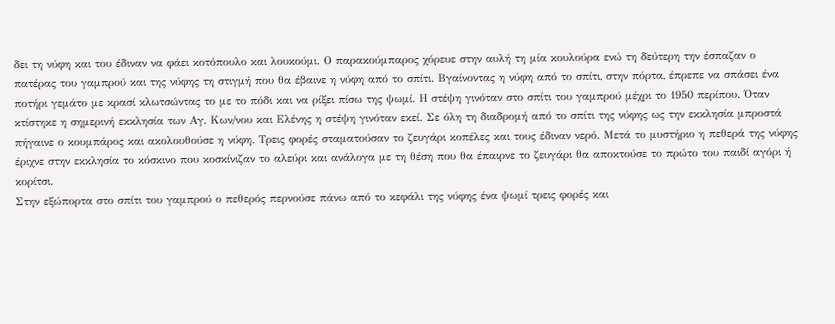δει τη νύφη και του έδιναν να φάει κοτόπουλο και λουκούμι. Ο παρακούμπαρος χόρευε στην αυλή τη μία κουλούρα ενώ τη δεύτερη την έσπαζαν ο πατέρας του γαμπρού και της νύφης τη στιγμή που θα έβαινε η νύφη από το σπίτι. Βγαίνοντας η νύφη από το σπίτι, στην πόρτα, έπρεπε να σπάσει ένα ποτήρι γεμάτο με κρασί κλωτσώντας το με το πόδι και να ρίξει πίσω της ψωμί. Η στέψη γινόταν στο σπίτι του γαμπρού μέχρι το 1950 περίπου. Όταν κτίστηκε η σημερινή εκκλησία των Αγ. Κων/νου και Ελένης η στέψη γινόταν εκεί. Σε όλη τη διαδρομή από το σπίτι της νύφης ως την εκκλησία μπροστά πήγαινε ο κουμπάρος και ακολουθούσε η νύφη. Τρεις φορές σταματούσαν το ζευγάρι κοπέλες και τους έδιναν νερό. Μετά το μυστήριο η πεθερά της νύφης έριχνε στην εκκλησία το κόσκινο που κοσκίνιζαν το αλεύρι και ανάλογα με τη θέση που θα έπαιρνε το ζευγάρι θα αποκτούσε το πρώτο του παιδί αγόρι ή κορίτσι.
Στην εξώπορτα στο σπίτι του γαμπρού ο πεθερός περνούσε πάνω από το κεφάλι της νύφης ένα ψωμί τρεις φορές και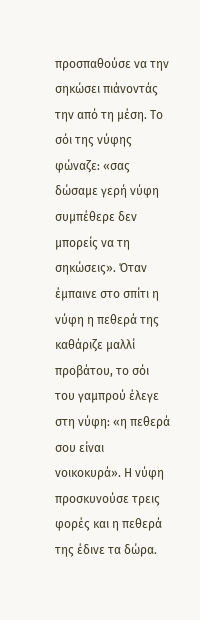προσπαθούσε να την σηκώσει πιάνοντάς την από τη μέση. Το σόι της νύφης φώναζε: «σας δώσαμε γερή νύφη συμπέθερε δεν μπορείς να τη σηκώσεις». Όταν έμπαινε στο σπίτι η νύφη η πεθερά της καθάριζε μαλλί προβάτου, το σόι του γαμπρού έλεγε στη νύφη: «η πεθερά σου είναι νοικοκυρά». Η νύφη προσκυνούσε τρεις φορές και η πεθερά της έδινε τα δώρα.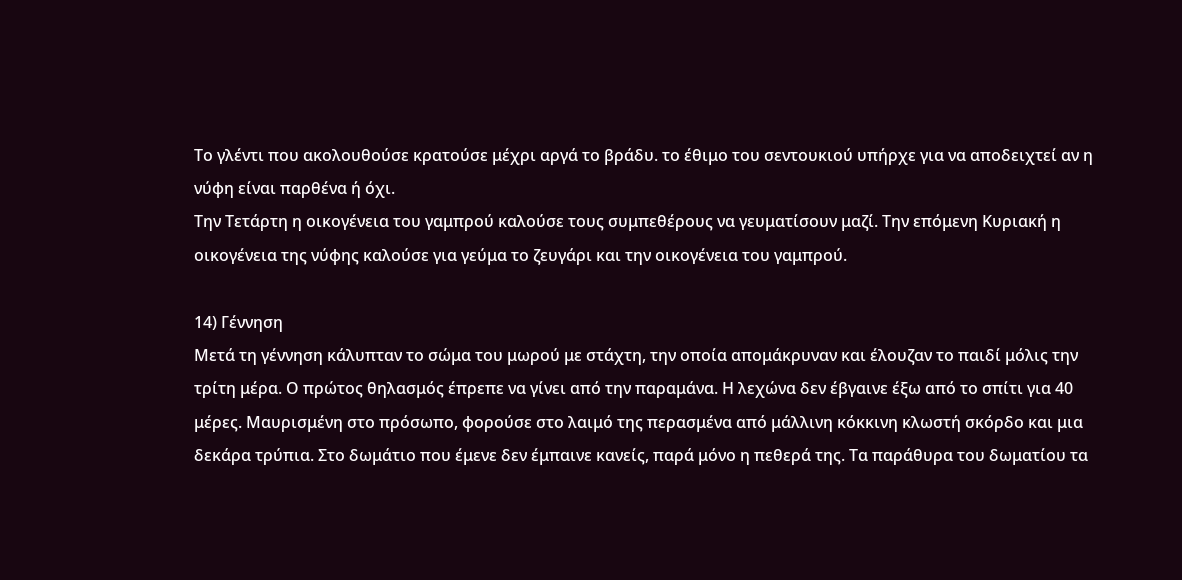Το γλέντι που ακολουθούσε κρατούσε μέχρι αργά το βράδυ. το έθιμο του σεντουκιού υπήρχε για να αποδειχτεί αν η νύφη είναι παρθένα ή όχι.
Την Τετάρτη η οικογένεια του γαμπρού καλούσε τους συμπεθέρους να γευματίσουν μαζί. Την επόμενη Κυριακή η οικογένεια της νύφης καλούσε για γεύμα το ζευγάρι και την οικογένεια του γαμπρού.

14) Γέννηση
Μετά τη γέννηση κάλυπταν το σώμα του μωρού με στάχτη, την οποία απομάκρυναν και έλουζαν το παιδί μόλις την τρίτη μέρα. Ο πρώτος θηλασμός έπρεπε να γίνει από την παραμάνα. Η λεχώνα δεν έβγαινε έξω από το σπίτι για 40 μέρες. Μαυρισμένη στο πρόσωπο, φορούσε στο λαιμό της περασμένα από μάλλινη κόκκινη κλωστή σκόρδο και μια δεκάρα τρύπια. Στο δωμάτιο που έμενε δεν έμπαινε κανείς, παρά μόνο η πεθερά της. Τα παράθυρα του δωματίου τα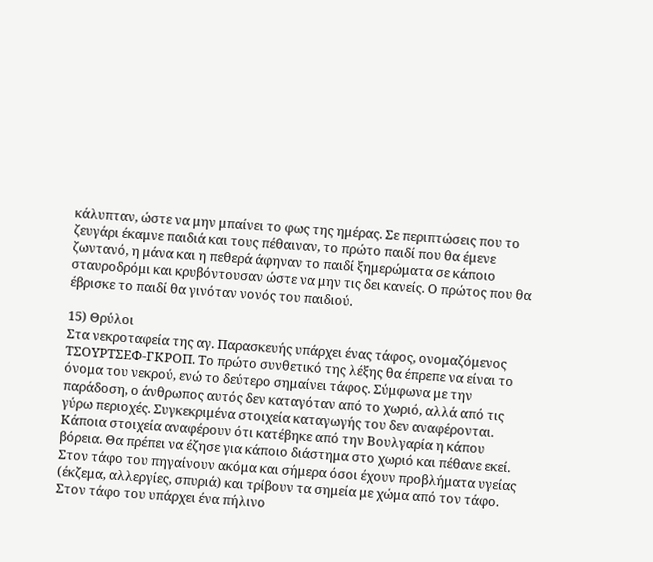κάλυπταν, ώστε να μην μπαίνει το φως της ημέρας. Σε περιπτώσεις που το ζευγάρι έκαμνε παιδιά και τους πέθαιναν, το πρώτο παιδί που θα έμενε ζωντανό, η μάνα και η πεθερά άφηναν το παιδί ξημερώματα σε κάποιο σταυροδρόμι και κρυβόντουσαν ώστε να μην τις δει κανείς. Ο πρώτος που θα έβρισκε το παιδί θα γινόταν νονός του παιδιού.

15) Θρύλοι
Στα νεκροταφεία της αγ. Παρασκευής υπάρχει ένας τάφος, ονομαζόμενος ΤΣΟΥΡΤΣΕΦ-ΓΚΡΟΠ. Το πρώτο συνθετικό της λέξης θα έπρεπε να είναι το όνομα του νεκρού, ενώ το δεύτερο σημαίνει τάφος. Σύμφωνα με την παράδοση, ο άνθρωπος αυτός δεν καταγόταν από το χωριό, αλλά από τις γύρω περιοχές. Συγκεκριμένα στοιχεία καταγωγής του δεν αναφέρονται. Κάποια στοιχεία αναφέρουν ότι κατέβηκε από την Βουλγαρία η κάπου βόρεια. Θα πρέπει να έζησε για κάποιο διάστημα στο χωριό και πέθανε εκεί. Στον τάφο του πηγαίνουν ακόμα και σήμερα όσοι έχουν προβλήματα υγείας (έκζεμα, αλλεργίες, σπυριά) και τρίβουν τα σημεία με χώμα από τον τάφο. Στον τάφο του υπάρχει ένα πήλινο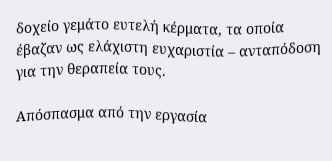δοχείο γεμάτο ευτελή κέρματα, τα οποία έβαζαν ως ελάχιστη ευχαριστία – ανταπόδοση για την θεραπεία τους.

Απόσπασμα από την εργασία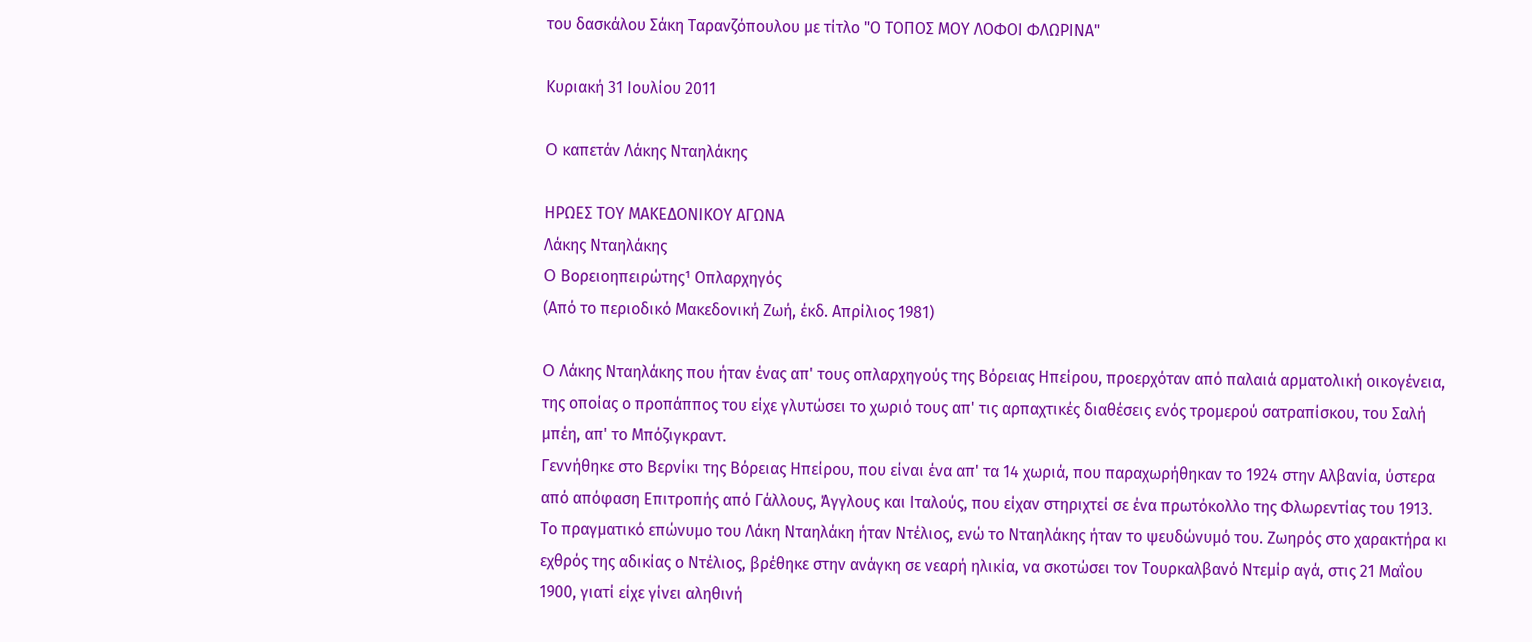του δασκάλου Σάκη Ταρανζόπουλου με τίτλο "Ο ΤΟΠΟΣ ΜΟΥ ΛΟΦΟΙ ΦΛΩΡΙΝΑ"

Κυριακή 31 Ιουλίου 2011

O καπετάν Λάκης Νταηλάκης

ΗΡΩΕΣ ΤΟΥ ΜΑΚΕΔΟΝΙΚΟΥ ΑΓΩΝΑ
Λάκης Νταηλάκης
O Βορειοηπειρώτης¹ Οπλαρχηγός
(Από το περιοδικό Μακεδονική Ζωή, έκδ. Απρίλιος 1981)

O Λάκης Νταηλάκης που ήταν ένας απ' τους οπλαρχηγούς της Βόρειας Ηπείρου, προερχόταν από παλαιά αρματολική οικογένεια, της οποίας ο προπάππος του είχε γλυτώσει το χωριό τους απ' τις αρπαχτικές διαθέσεις ενός τρομερού σατραπίσκου, του Σαλή μπέη, απ' το Μπόζιγκραντ.
Γεννήθηκε στο Βερνίκι της Βόρειας Ηπείρου, που είναι ένα απ' τα 14 χωριά, που παραχωρήθηκαν το 1924 στην Αλβανία, ύστερα από απόφαση Επιτροπής από Γάλλους, Άγγλους και Ιταλούς, που είχαν στηριχτεί σε ένα πρωτόκολλο της Φλωρεντίας του 1913.
Το πραγματικό επώνυμο του Λάκη Νταηλάκη ήταν Ντέλιος, ενώ το Νταηλάκης ήταν το ψευδώνυμό του. Ζωηρός στο χαρακτήρα κι εχθρός της αδικίας ο Ντέλιος, βρέθηκε στην ανάγκη σε νεαρή ηλικία, να σκοτώσει τον Τουρκαλβανό Ντεμίρ αγά, στις 21 Μαΐου 1900, γιατί είχε γίνει αληθινή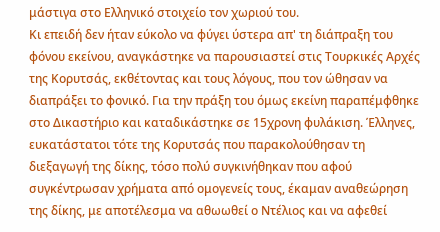μάστιγα στο Ελληνικό στοιχείο τον χωριού του.
Κι επειδή δεν ήταν εύκολο να φύγει ύστερα απ' τη διάπραξη του φόνου εκείνου, αναγκάστηκε να παρουσιαστεί στις Τουρκικές Αρχές της Κορυτσάς, εκθέτοντας και τους λόγους, που τον ώθησαν να διαπράξει το φονικό. Για την πράξη του όμως εκείνη παραπέμφθηκε στο Δικαστήριο και καταδικάστηκε σε 15χρονη φυλάκιση. Έλληνες, ευκατάστατοι τότε της Κορυτσάς που παρακολούθησαν τη διεξαγωγή της δίκης, τόσο πολύ συγκινήθηκαν που αφού συγκέντρωσαν χρήματα από ομογενείς τους, έκαμαν αναθεώρηση της δίκης, με αποτέλεσμα να αθωωθεί ο Ντέλιος και να αφεθεί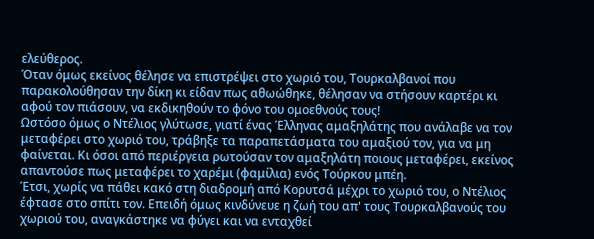ελεύθερος.
Όταν όμως εκείνος θέλησε να επιστρέψει στο χωριό του, Τουρκαλβανοί που παρακολούθησαν την δίκη κι είδαν πως αθωώθηκε, θέλησαν να στήσουν καρτέρι κι αφού τον πιάσουν, να εκδικηθούν το φόνο του ομοεθνούς τους!
Ωστόσο όμως ο Ντέλιος γλύτωσε, γιατί ένας Έλληνας αμαξηλάτης που ανάλαβε να τον μεταφέρει στο χωριό του, τράβηξε τα παραπετάσματα του αμαξιού τον, για να μη φαίνεται. Κι όσοι από περιέργεια ρωτούσαν τον αμαξηλάτη ποιους μεταφέρει, εκείνος απαντούσε πως μεταφέρει το χαρέμι (φαμίλια) ενός Τούρκου μπέη.
Έτσι, χωρίς να πάθει κακό στη διαδρομή από Κορυτσά μέχρι το χωριό του, ο Ντέλιος έφτασε στο σπίτι τον. Επειδή όμως κινδύνευε η ζωή του απ' τους Τουρκαλβανούς του χωριού του, αναγκάστηκε να φύγει και να ενταχθεί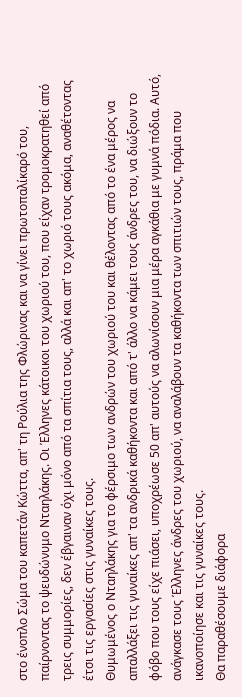στο ένοπλο Σώμα του καπετάν Κώττα, απ' τη Ρούλια της Φλώρινας και να γίνει πρωτοπαλίκαρό του, παίρνοντας το ψευδώνυμο Νταηλάκης. Οι Έλληνες κάτοικοι του χωριού του, που είχαν τρομοκρατηθεί από τρεις συμμορίες, δεν έβγαιναν όχι μόνο από τα σπίτια τους, αλλά και απ' το χωριό τους ακόμα, αναθέτοντας έτσι τις εργασίες στις γυναίκες τους.
Θυμωμένος ο Νταηλάκης για το φέρσιμο των ανδρών του χωριού του και θέλοντας από το ένα μέρος να απαλλάξει τις γυναίκες απ' τα ανδρικά καθήκοντα και από τ' άλλο να κάμει τους άνδρες του, να διώξουν το φόβο που τους είχε πιάσει, υποχρέωσε 50 απ' αυτούς να αλωνίσουν μια μέρα αγκάθια με γυμνά πόδια. Αυτό, ανάγκασε τους Έλληνες άνδρες του χωριού, να αναλάβουν τα καθήκοντα των σπιτιών τους, πράμα που ικανοποίησε και τις γυναίκες τους.
Θα παραθέσουμε διάφορα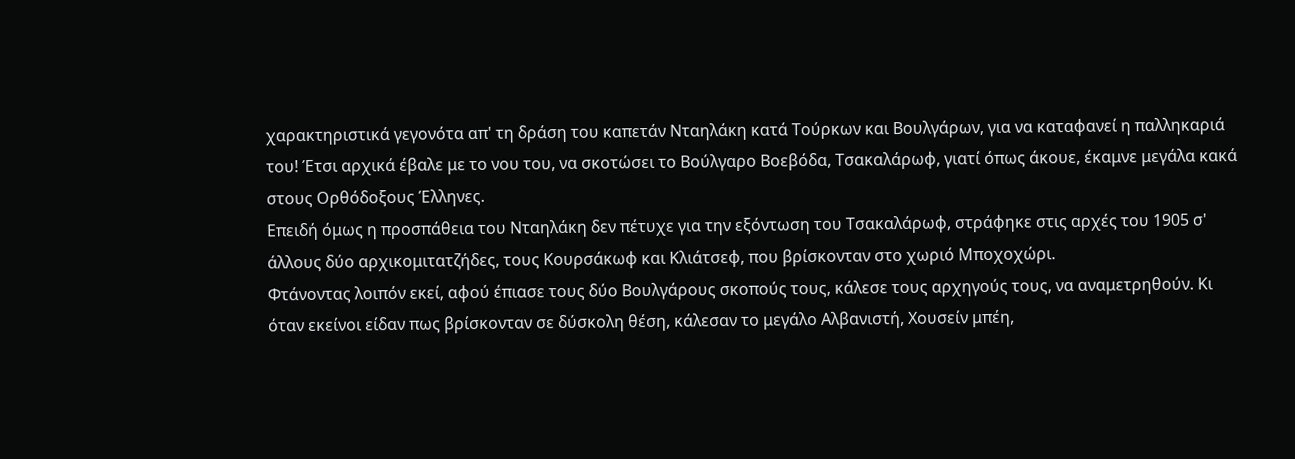χαρακτηριστικά γεγονότα απ' τη δράση του καπετάν Νταηλάκη κατά Τούρκων και Βουλγάρων, για να καταφανεί η παλληκαριά του! Έτσι αρχικά έβαλε με το νου του, να σκοτώσει το Βούλγαρο Βοεβόδα, Τσακαλάρωφ, γιατί όπως άκουε, έκαμνε μεγάλα κακά στους Ορθόδοξους Έλληνες.
Επειδή όμως η προσπάθεια του Νταηλάκη δεν πέτυχε για την εξόντωση του Τσακαλάρωφ, στράφηκε στις αρχές του 1905 σ' άλλους δύο αρχικομιτατζήδες, τους Κουρσάκωφ και Κλιάτσεφ, που βρίσκονταν στο χωριό Μποχοχώρι.
Φτάνοντας λοιπόν εκεί, αφού έπιασε τους δύο Βουλγάρους σκοπούς τους, κάλεσε τους αρχηγούς τους, να αναμετρηθούν. Κι όταν εκείνοι είδαν πως βρίσκονταν σε δύσκολη θέση, κάλεσαν το μεγάλο Αλβανιστή, Χουσείν μπέη,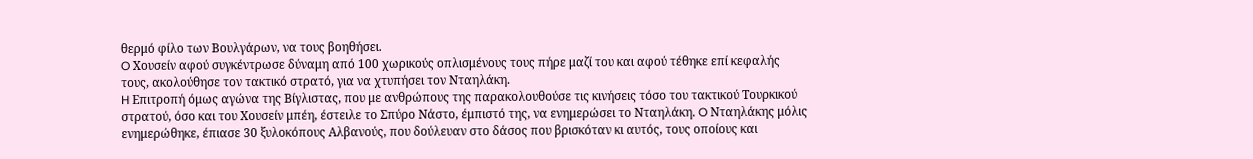θερμό φίλο των Βουλγάρων, να τους βοηθήσει.
O Χουσείν αφού συγκέντρωσε δύναμη από 100 χωρικούς οπλισμένους τους πήρε μαζί του και αφού τέθηκε επί κεφαλής τους, ακολούθησε τον τακτικό στρατό, για να χτυπήσει τον Νταηλάκη.
H Επιτροπή όμως αγώνα της Βίγλιστας, που με ανθρώπους της παρακολουθούσε τις κινήσεις τόσο του τακτικού Τουρκικού στρατού, όσο και του Χουσείν μπέη, έστειλε το Σπύρο Νάστο, έμπιστό της, να ενημερώσει το Νταηλάκη. O Νταηλάκης μόλις ενημερώθηκε, έπιασε 30 ξυλοκόπους Αλβανούς, που δούλευαν στο δάσος που βρισκόταν κι αυτός, τους οποίους και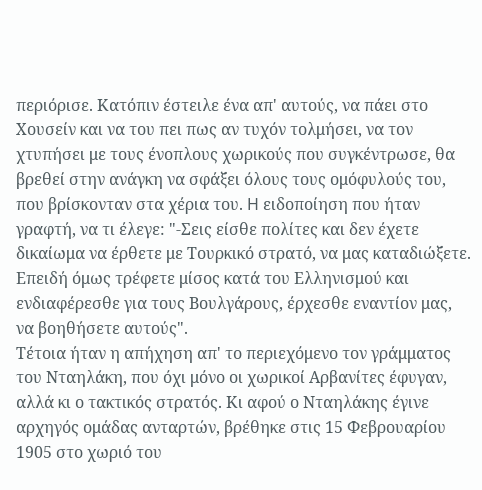περιόρισε. Κατόπιν έστειλε ένα απ' αυτούς, να πάει στο Χουσείν και να του πει πως αν τυχόν τολμήσει, να τον χτυπήσει με τους ένοπλους χωρικούς που συγκέντρωσε, θα βρεθεί στην ανάγκη να σφάξει όλους τους ομόφυλούς του, που βρίσκονταν στα χέρια του. H ειδοποίηση που ήταν γραφτή, να τι έλεγε: "-Σεις είσθε πολίτες και δεν έχετε δικαίωμα να έρθετε με Τουρκικό στρατό, να μας καταδιώξετε. Επειδή όμως τρέφετε μίσος κατά του Ελληνισμού και ενδιαφέρεσθε για τους Βουλγάρους, έρχεσθε εναντίον μας, να βοηθήσετε αυτούς".
Τέτοια ήταν η απήχηση απ' το περιεχόμενο τον γράμματος του Νταηλάκη, που όχι μόνο οι χωρικοί Αρβανίτες έφυγαν, αλλά κι ο τακτικός στρατός. Κι αφού ο Νταηλάκης έγινε αρχηγός ομάδας ανταρτών, βρέθηκε στις 15 Φεβρουαρίου 1905 στο χωριό του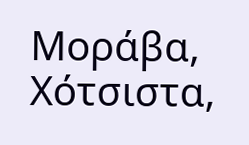Μοράβα, Χότσιστα,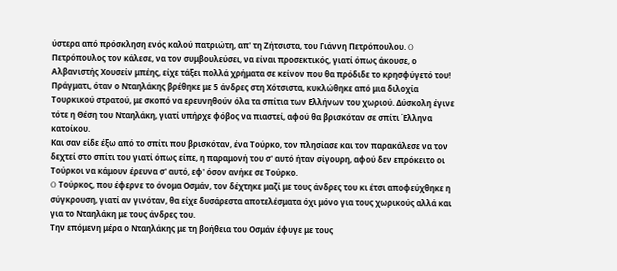ύστερα από πρόσκληση ενός καλού πατριώτη, απ' τη Ζήτσιστα, του Γιάννη Πετρόπουλου. O Πετρόπουλος τον κάλεσε, να τον συμβουλεύσει, να είναι προσεκτικός, γιατί όπως άκουσε, ο Αλβανιστής Χουσείν μπέης, είχε τάξει πολλά χρήματα σε κείνον που θα πρόδιδε το κρησφύγετό του!
Πράγματι, όταν ο Νταηλάκης βρέθηκε με 5 άνδρες στη Χότσιστα, κυκλώθηκε από μια διλοχία Τουρκικού στρατού, με σκοπό να ερευνηθούν όλα τα σπίτια των Ελλήνων του χωριού. Δύσκολη έγινε τότε η Θέση του Νταηλάκη, γιατί υπήρχε φόβος να πιαστεί, αφού θα βρισκόταν σε σπίτι Έλληνα κατοίκου.
Και σαν είδε έξω από το σπίτι που βρισκόταν, ένα Τούρκο, τον πλησίασε και τον παρακάλεσε να τον δεχτεί στο σπίτι του γιατί όπως είπε, η παραμονή του σ' αυτό ήταν σίγουρη, αφού δεν επρόκειτο οι Τούρκοι να κάμουν έρευνα σ' αυτό, εφ' όσον ανήκε σε Τούρκο.
O Τούρκος, που έφερνε το όνομα Οσμάν, τον δέχτηκε μαζί με τους άνδρες του κι έτσι αποφεύχθηκε η σύγκρουση, γιατί αν γινόταν, θα είχε δυσάρεστα αποτελέσματα όχι μόνο για τους χωρικούς αλλά και για το Νταηλάκη με τους άνδρες του.
Την επόμενη μέρα ο Νταηλάκης με τη βοήθεια του Οσμάν έφυγε με τους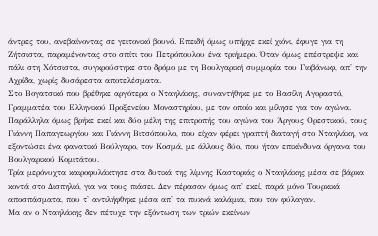άντρες του, ανεβαίνοντας σε γειτονικό βουνό. Επειδή όμως υπήρχε εκεί χιόνι, έφυγε για τη Ζήτσιστα, παραμένοντας στο σπίτι του Πετρόπουλου ένα τριήμερο. Όταν όμως επέστρεψε και πάλι στη Χότσιστα, συγκρούστηκε στο δρόμο με τη Βουλγαρική συμμορία του Γιοβάνωφ, απ' την Αχρίδα, χωρίς δυσάρεστα αποτελέσματα.
Στο Βογατσικό που βρέθηκε αργότερα ο Νταηλάκης, συναντήθηκε με το Βασίλη Αγοραστό, Γραμματέα του Ελληνικού Προξενείου Μοναστηρίου, με τον οποίο και μίλησε για τον αγώνα.
Παράλληλα όμως βρήκε εκεί και δύο μέλη της επιτροπής του αγώνα του Άργους Ορεστικού, τους Γιάννη Παπαγεωργίου και Γιάννη Βιτσόπουλο, που είχαν φέρει γραπτή διαταγή στο Νταηλάκη, να εξοντώσει ένα φανατικό Βούλγαρο, τον Κοσμά, με άλλους δύο, που ήταν επικίνδυνα όργανα του Βουλγαρικού Κομιτάτου.
Τρία μερόνυχτα καιροφυλάκτησε στα δυτικά της λίμνης Καστοριάς ο Νταηλάκης μέσα σε βάρκα κοντά στο Δισπηλιό, για να τους πιάσει. Δεν πέρασαν όμως απ' εκεί, παρά μόνο Τουρκικά αποσπάσματα, που τ' αντιλήφθηκε μέσα απ' τα πυκνά καλάμια, που τον φύλαγαν.
Μα αν ο Νταηλάκης δεν πέτυχε την εξόντωση των τριών εκείνων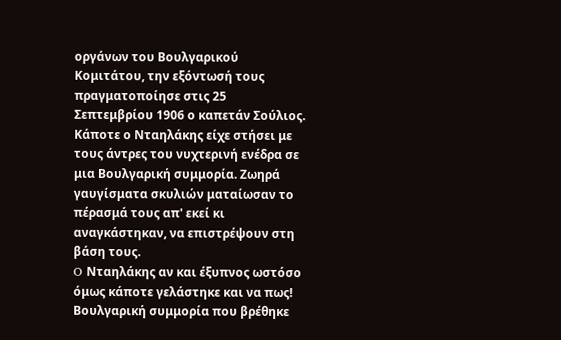οργάνων του Βουλγαρικού Κομιτάτου, την εξόντωσή τους πραγματοποίησε στις 25 Σεπτεμβρίου 1906 ο καπετάν Σούλιος. Κάποτε ο Νταηλάκης είχε στήσει με τους άντρες του νυχτερινή ενέδρα σε μια Βουλγαρική συμμορία. Ζωηρά γαυγίσματα σκυλιών ματαίωσαν το πέρασμά τους απ' εκεί κι αναγκάστηκαν, να επιστρέψουν στη βάση τους.
O Νταηλάκης αν και έξυπνος ωστόσο όμως κάποτε γελάστηκε και να πως! Βουλγαρική συμμορία που βρέθηκε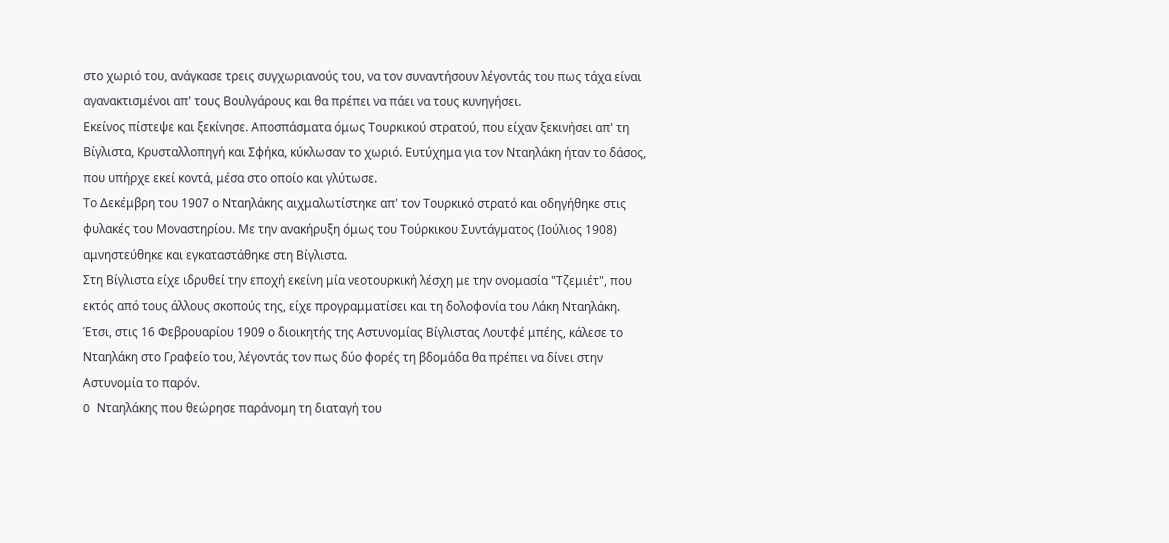στο χωριό του, ανάγκασε τρεις συγχωριανούς του, να τον συναντήσουν λέγοντάς του πως τάχα είναι αγανακτισμένοι απ' τους Βουλγάρους και θα πρέπει να πάει να τους κυνηγήσει.
Εκείνος πίστεψε και ξεκίνησε. Αποσπάσματα όμως Τουρκικού στρατού, που είχαν ξεκινήσει απ' τη Βίγλιστα, Κρυσταλλοπηγή και Σφήκα, κύκλωσαν το χωριό. Ευτύχημα για τον Νταηλάκη ήταν το δάσος, που υπήρχε εκεί κοντά, μέσα στο οποίο και γλύτωσε.
Το Δεκέμβρη του 1907 ο Νταηλάκης αιχμαλωτίστηκε απ' τον Τουρκικό στρατό και οδηγήθηκε στις φυλακές του Μοναστηρίου. Με την ανακήρυξη όμως του Τούρκικου Συντάγματος (Ιούλιος 1908) αμνηστεύθηκε και εγκαταστάθηκε στη Βίγλιστα.
Στη Βίγλιστα είχε ιδρυθεί την εποχή εκείνη μία νεοτουρκική λέσχη με την ονομασία "Τζεμιέτ", που εκτός από τους άλλους σκοπούς της, είχε προγραμματίσει και τη δολοφονία του Λάκη Νταηλάκη.
Έτσι, στις 16 Φεβρουαρίου 1909 ο διοικητής της Αστυνομίας Βίγλιστας Λουτφέ μπέης, κάλεσε το Νταηλάκη στο Γραφείο του, λέγοντάς τον πως δύο φορές τη βδομάδα θα πρέπει να δίνει στην Αστυνομία το παρόν.
O Νταηλάκης που θεώρησε παράνομη τη διαταγή του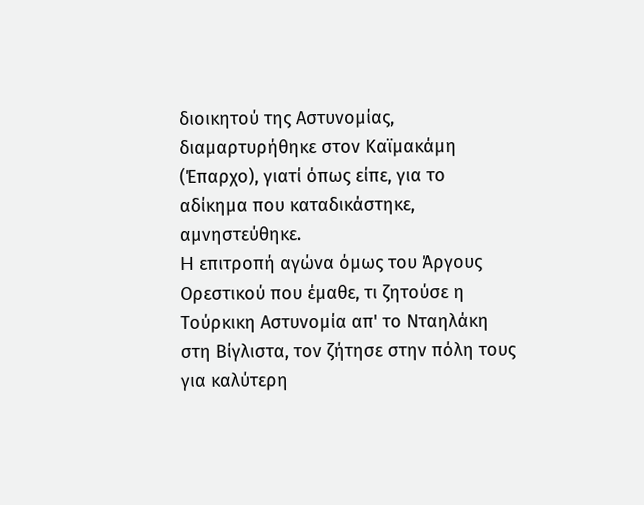διοικητού της Αστυνομίας, διαμαρτυρήθηκε στον Καϊμακάμη (Έπαρχο), γιατί όπως είπε, για το αδίκημα που καταδικάστηκε, αμνηστεύθηκε.
H επιτροπή αγώνα όμως του Άργους Ορεστικού που έμαθε, τι ζητούσε η Τούρκικη Αστυνομία απ' το Νταηλάκη στη Βίγλιστα, τον ζήτησε στην πόλη τους για καλύτερη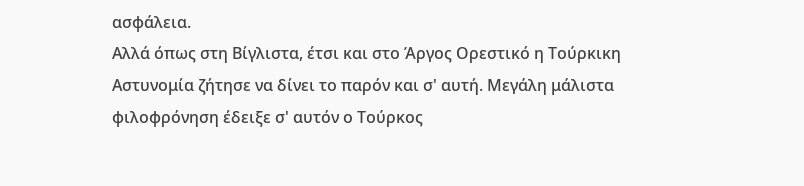ασφάλεια.
Αλλά όπως στη Βίγλιστα, έτσι και στο Άργος Ορεστικό η Τούρκικη Αστυνομία ζήτησε να δίνει το παρόν και σ' αυτή. Μεγάλη μάλιστα φιλοφρόνηση έδειξε σ' αυτόν ο Τούρκος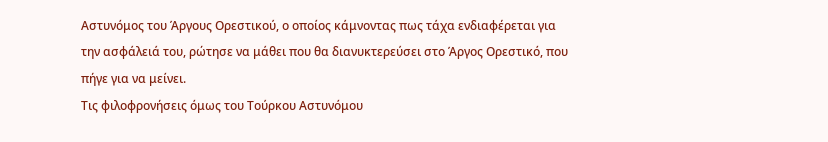Αστυνόμος του Άργους Ορεστικού, ο οποίος κάμνοντας πως τάχα ενδιαφέρεται για την ασφάλειά του, ρώτησε να μάθει που θα διανυκτερεύσει στο Άργος Ορεστικό, που πήγε για να μείνει.
Τις φιλοφρονήσεις όμως του Τούρκου Αστυνόμου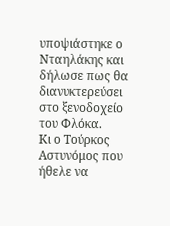υποψιάστηκε ο Νταηλάκης και δήλωσε πως θα διανυκτερεύσει στο ξενοδοχείο του Φλόκα.
Κι ο Τούρκος Αστυνόμος που ήθελε να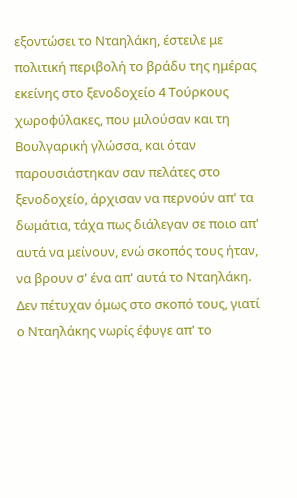εξοντώσει το Νταηλάκη, έστειλε με πολιτική περιβολή το βράδυ της ημέρας εκείνης στο ξενοδοχείο 4 Τούρκους χωροφύλακες, που μιλούσαν και τη Βουλγαρική γλώσσα, και όταν παρουσιάστηκαν σαν πελάτες στο ξενοδοχείο, άρχισαν να περνούν απ' τα δωμάτια, τάχα πως διάλεγαν σε ποιο απ' αυτά να μείνουν, ενώ σκοπός τους ήταν, να βρουν σ' ένα απ' αυτά το Νταηλάκη.
Δεν πέτυχαν όμως στο σκοπό τους, γιατί ο Νταηλάκης νωρίς έφυγε απ' το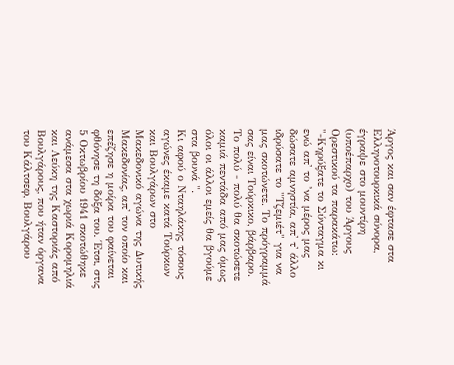Άργος και σαν έφτασε στα Ελληνοτουρκικά σύνορα, έγραψε στο μουντίρη (υποέπαρχο) του Άργους Ορεστικού τα παρακάτω: "-Κηρύξατε το Σύνταγμα κι ενώ απ' το ’να μέρος μας δώσατε αμνηστία, απ' τ' άλλο ιδρύσατε το "Τζεμιέτ" για να μας σκοτώνετε. Το πρόγραμμά σας είναι Τούρκικο, βάρβαρο. Το πολύ - πολύ θα σκοτώσετε καμιά πεντάδα από μας όμως όλοι οι άλλοι εμείς θα βγούμε στα βουνά ".
Κι αφού ο Νταηλάκης τόσους αγώνες έκαμε κατά Τούρκων και Βουλγάρων στο Μακεδονικό αγώνα της Δυτικής Μακεδονίας, απ' τον οποίο και επέζησε η μοίρα του φαίνεται φθόνησε τη δόξα του. Έτσι, στις 5 Οκτωβρίου 1941 σκοτώθηκε ανάμεσα στα χωριά Κορομηλιά και Λεύκη της Καστοριάς από Βουλγάρους, που ήταν όργανα του Κάλτσεφ, Βουλγάρου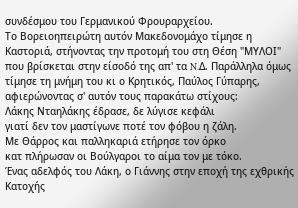συνδέσμου του Γερμανικού Φρουραρχείου.
Το Βορειοηπειρώτη αυτόν Μακεδονομάχο τίμησε η Καστοριά, στήνοντας την προτομή του στη Θέση "ΜΥΛΟΙ" που βρίσκεται στην είσοδό της απ' τα N.Δ. Παράλληλα όμως τίμησε τη μνήμη του κι ο Κρητικός, Παύλος Γύπαρης, αφιερώνοντας σ' αυτόν τους παρακάτω στίχους:
Λάκης Νταηλάκης έδρασε, δε λύγισε κεφάλι
γιατί δεν τον μαστίγωνε ποτέ τον φόβου η ζάλη.
Με Θάρρος και παλληκαριά ετήρησε τον όρκο
κατ πλήρωσαν οι Βούλγαροι το αίμα τον με τόκο.
Ένας αδελφός του Λάκη, ο Γιάννης στην εποχή της εχθρικής Κατοχής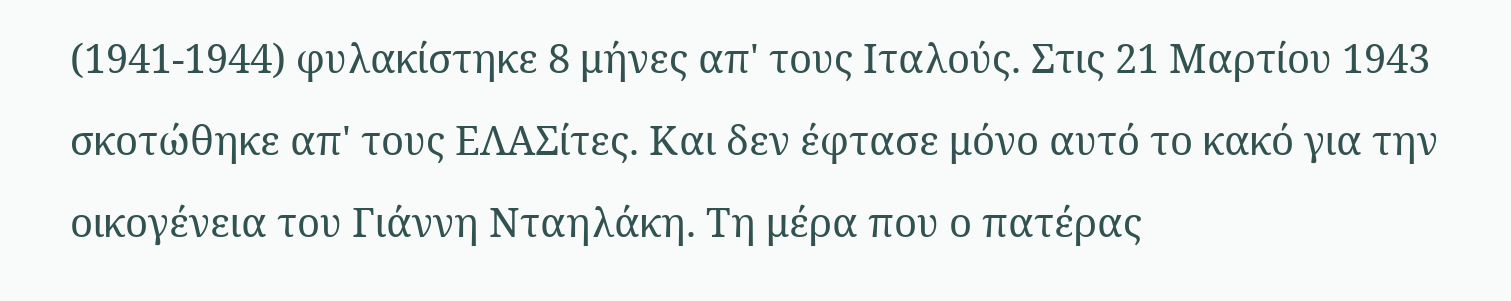(1941-1944) φυλακίστηκε 8 μήνες απ' τους Ιταλούς. Στις 21 Μαρτίου 1943 σκοτώθηκε απ' τους ΕΛΑΣίτες. Και δεν έφτασε μόνο αυτό το κακό για την οικογένεια του Γιάννη Νταηλάκη. Τη μέρα που ο πατέρας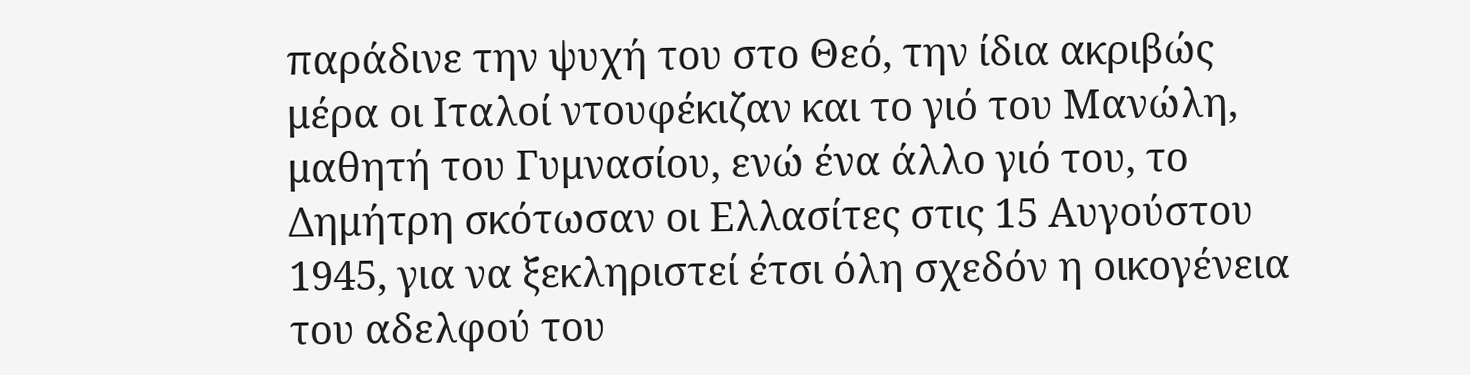παράδινε την ψυχή του στο Θεό, την ίδια ακριβώς μέρα οι Ιταλοί ντουφέκιζαν και το γιό του Μανώλη, μαθητή του Γυμνασίου, ενώ ένα άλλο γιό του, το Δημήτρη σκότωσαν οι Ελλασίτες στις 15 Αυγούστου 1945, για να ξεκληριστεί έτσι όλη σχεδόν η οικογένεια του αδελφού του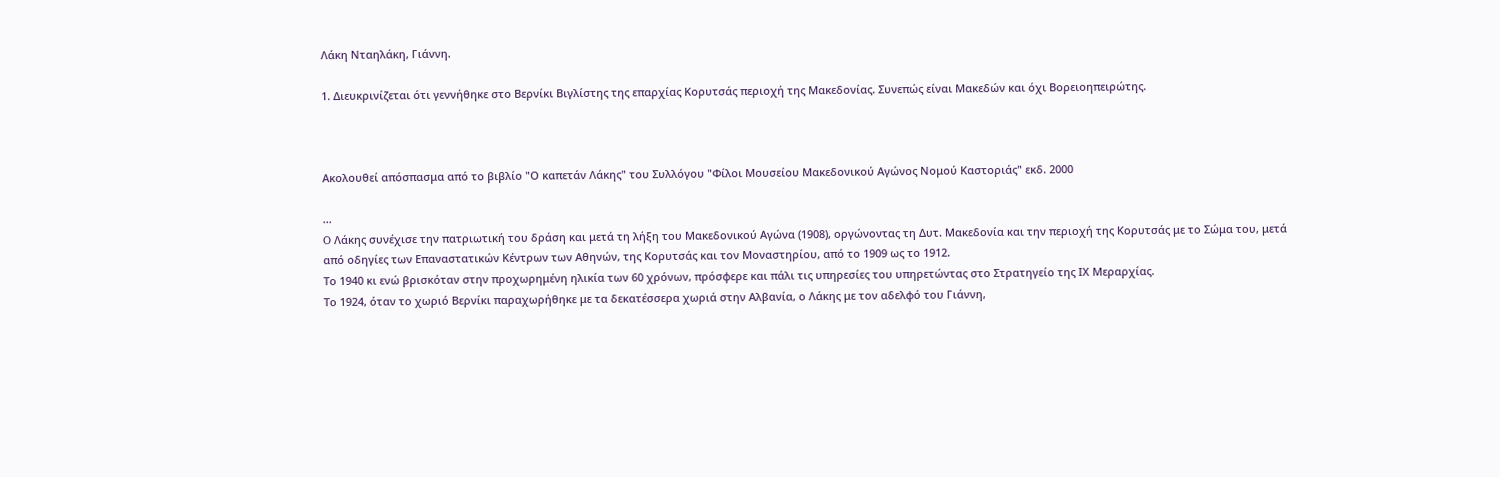Λάκη Νταηλάκη, Γιάννη.

1. Διευκρινίζεται ότι γεννήθηκε στο Βερνίκι Βιγλίστης της επαρχίας Κορυτσάς περιοχή της Μακεδονίας. Συνεπώς είναι Μακεδών και όχι Βορειοηπειρώτης.



Ακολουθεί απόσπασμα από το βιβλίο "Ο καπετάν Λάκης" του Συλλόγου "Φίλοι Μουσείου Μακεδονικού Αγώνος Νομού Καστοριάς" εκδ. 2000

...
O Λάκης συνέχισε την πατριωτική του δράση και μετά τη λήξη του Μακεδονικού Αγώνα (1908), οργώνοντας τη Δυτ. Μακεδονία και την περιοχή της Κορυτσάς με το Σώμα του, μετά από οδηγίες των Επαναστατικών Κέντρων των Αθηνών, της Κορυτσάς και τον Μοναστηρίου, από το 1909 ως το 1912.
Το 1940 κι ενώ βρισκόταν στην προχωρημένη ηλικία των 60 χρόνων, πρόσφερε και πάλι τις υπηρεσίες του υπηρετώντας στο Στρατηγείο της ΙΧ Μεραρχίας.
Το 1924, όταν το χωριό Βερνίκι παραχωρήθηκε με τα δεκατέσσερα χωριά στην Αλβανία, ο Λάκης με τον αδελφό του Γιάννη,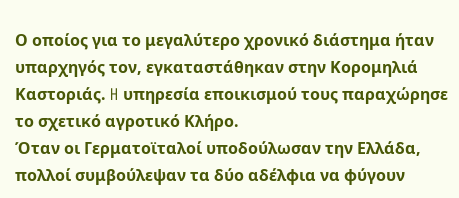Ο οποίος για το μεγαλύτερο χρονικό διάστημα ήταν υπαρχηγός τον, εγκαταστάθηκαν στην Κορομηλιά Καστοριάς. H υπηρεσία εποικισμού τους παραχώρησε το σχετικό αγροτικό Κλήρο.
Όταν οι Γερματοϊταλοί υποδούλωσαν την Ελλάδα, πολλοί συμβούλεψαν τα δύο αδέλφια να φύγουν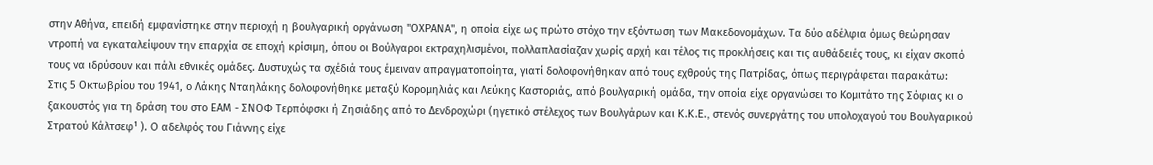στην Αθήνα, επειδή εμφανίστηκε στην περιοχή η βουλγαρική οργάνωση "ΟΧΡΑΝΑ", η οποία είχε ως πρώτο στόχο την εξόντωση των Μακεδονομάχων. Τα δύο αδέλφια όμως θεώρησαν ντροπή να εγκαταλείψουν την επαρχία σε εποχή κρίσιμη, όπου οι Βούλγαροι εκτραχηλισμένοι, πολλαπλασίαζαν χωρίς αρχή και τέλος τις προκλήσεις και τις αυθάδειές τους, κι είχαν σκοπό τους να ιδρύσουν και πάλι εθνικές ομάδες. Δυστυχώς τα σχέδιά τους έμειναν απραγματοποίητα, γιατί δολοφονήθηκαν από τους εχθρούς της Πατρίδας, όπως περιγράφεται παρακάτω:
Στις 5 Οκτωβρίου του 1941, ο Λάκης Νταηλάκης δολοφονήθηκε μεταξύ Κορομηλιάς και Λεύκης Καστοριάς, από βουλγαρική ομάδα, την οποία είχε οργανώσει το Κομιτάτο της Σόφιας κι ο ξακουστός για τη δράση του στο ΕΑΜ - ΣΝΟΦ Τερπόφσκι ή Ζησιάδης από το Δενδροχώρι (ηγετικό στέλεχος των Βουλγάρων και K.K.E., στενός συνεργάτης του υπολοχαγού του Βουλγαρικού Στρατού Κάλτσεφ¹ ). O αδελφός του Γιάννης είχε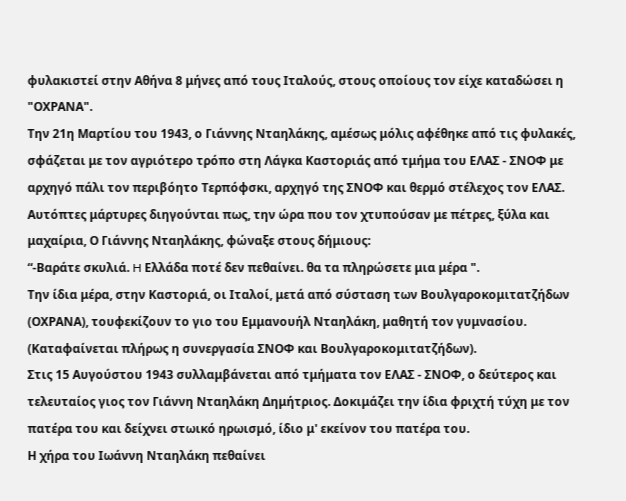φυλακιστεί στην Αθήνα 8 μήνες από τους Ιταλούς, στους οποίους τον είχε καταδώσει η "ΟΧΡΑΝΑ".
Την 21η Μαρτίου του 1943, ο Γιάννης Νταηλάκης, αμέσως μόλις αφέθηκε από τις φυλακές, σφάζεται με τον αγριότερο τρόπο στη Λάγκα Καστοριάς από τμήμα του ΕΛΑΣ - ΣΝΟΦ με αρχηγό πάλι τον περιβόητο Τερπόφσκι, αρχηγό της ΣΝΟΦ και θερμό στέλεχος τον ΕΛΑΣ.
Αυτόπτες μάρτυρες διηγούνται πως, την ώρα που τον χτυπούσαν με πέτρες, ξύλα και μαχαίρια, Ο Γιάννης Νταηλάκης, φώναξε στους δήμιους:
“-Βαράτε σκυλιά. H Ελλάδα ποτέ δεν πεθαίνει. θα τα πληρώσετε μια μέρα ".
Την ίδια μέρα, στην Καστοριά, οι Ιταλοί, μετά από σύσταση των Βουλγαροκομιτατζήδων (ΟΧΡΑΝΑ), τουφεκίζουν το γιο του Εμμανουήλ Νταηλάκη, μαθητή τον γυμνασίου. (Καταφαίνεται πλήρως η συνεργασία ΣΝΟΦ και Βουλγαροκομιτατζήδων).
Στις 15 Αυγούστου 1943 συλλαμβάνεται από τμήματα τον ΕΛΑΣ - ΣΝΟΦ, ο δεύτερος και τελευταίος γιος τον Γιάννη Νταηλάκη Δημήτριος. Δοκιμάζει την ίδια φριχτή τύχη με τον πατέρα του και δείχνει στωικό ηρωισμό, ίδιο μ' εκείνον του πατέρα του.
Η χήρα του Ιωάννη Νταηλάκη πεθαίνει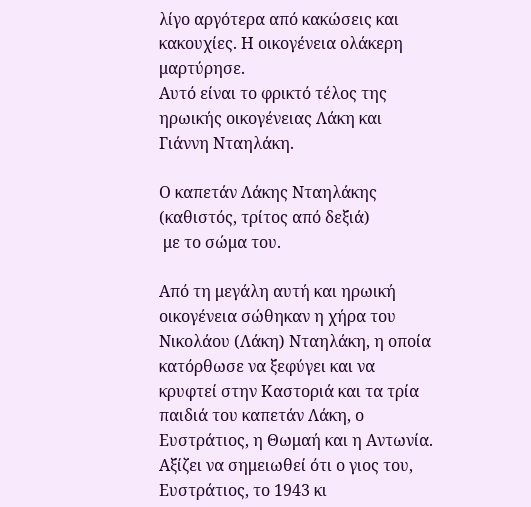λίγο αργότερα από κακώσεις και κακουχίες. Η οικογένεια ολάκερη μαρτύρησε.
Αυτό είναι το φρικτό τέλος της ηρωικής οικογένειας Λάκη και Γιάννη Νταηλάκη.

Ο καπετάν Λάκης Νταηλάκης (καθιστός, τρίτος από δεξιά)
 με το σώμα του.

Από τη μεγάλη αυτή και ηρωική οικογένεια σώθηκαν η χήρα του Νικολάου (Λάκη) Νταηλάκη, η οποία κατόρθωσε να ξεφύγει και να κρυφτεί στην Καστοριά και τα τρία παιδιά του καπετάν Λάκη, ο Ευστράτιος, η Θωμαή και η Αντωνία. Αξίζει να σημειωθεί ότι ο γιος του, Ευστράτιος, το 1943 κι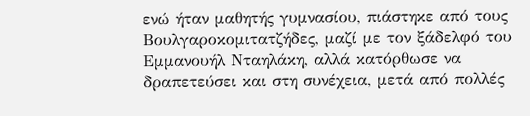ενώ ήταν μαθητής γυμνασίου, πιάστηκε από τους Βουλγαροκομιτατζήδες, μαζί με τον ξάδελφό του Εμμανουήλ Νταηλάκη, αλλά κατόρθωσε να δραπετεύσει και στη συνέχεια, μετά από πολλές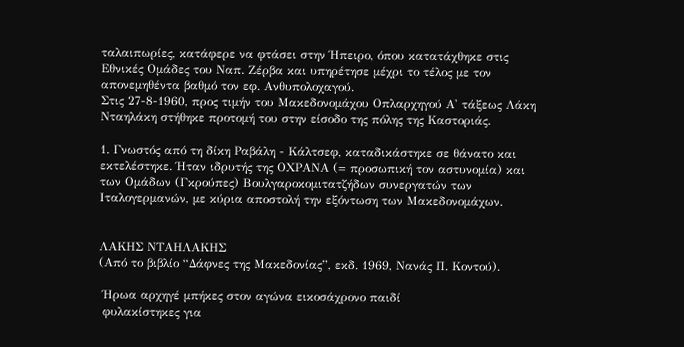ταλαιπωρίες, κατάφερε να φτάσει στην Ήπειρο, όπου κατατάχθηκε στις Εθνικές Ομάδες του Ναπ. Ζέρβα και υπηρέτησε μέχρι το τέλος με τον απονεμηθέντα βαθμό τον εφ. Ανθυπολοχαγού.
Στις 27-8-1960, προς τιμήν του Μακεδονομάχου Οπλαρχηγού Α' τάξεως Λάκη Νταηλάκη στήθηκε προτομή του στην είσοδο της πόλης της Καστοριάς.

1. Γνωστός από τη δίκη Ραβάλη - Κάλτσεφ, καταδικάστηκε σε θάνατο και εκτελέστηκε. Ήταν ιδρυτής της ΟΧΡΑΝΑ (= προσωπική τον αστυνομία) και των Ομάδων (Γκρούπες) Βουλγαροκομιτατζήδων συνεργατών των Ιταλογερμανών, με κύρια αποστολή την εξόντωση των Μακεδονομάχων.


ΛΑΚΗΣ ΝΤΑΗΛΑΚΗΣ
(Από το βιβλίο “Δάφνες της Μακεδονίας”, εκδ. 1969, Νανάς Π. Κοντού).

 Ήρωα αρχηγέ μπήκες στον αγώνα εικοσάχρονο παιδί
 φυλακίστηκες για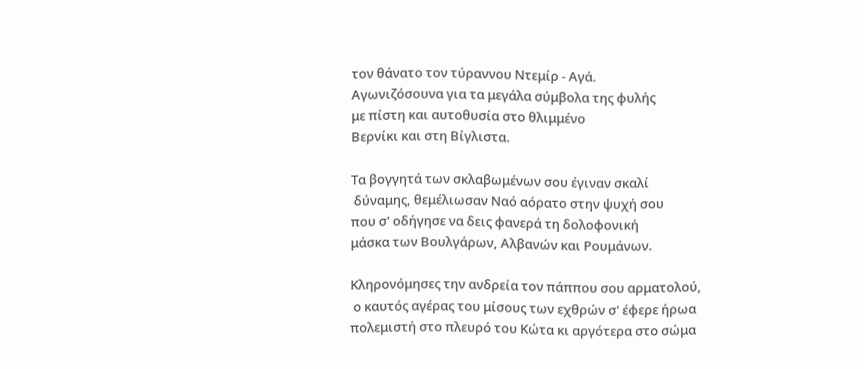τον θάνατο τον τύραννου Ντεμίρ - Αγά.
Αγωνιζόσουνα για τα μεγάλα σύμβολα της φυλής
με πίστη και αυτοθυσία στο θλιμμένο
Βερνίκι και στη Βίγλιστα.

Τα βογγητά των σκλαβωμένων σου έγιναν σκαλί
 δύναμης, θεμέλιωσαν Ναό αόρατο στην ψυχή σου
που σ' οδήγησε να δεις φανερά τη δολοφονική
μάσκα των Βουλγάρων, Αλβανών και Ρουμάνων.

Κληρονόμησες την ανδρεία τον πάππου σου αρματολού,
 ο καυτός αγέρας του μίσους των εχθρών σ' έφερε ήρωα
πολεμιστή στο πλευρό του Κώτα κι αργότερα στο σώμα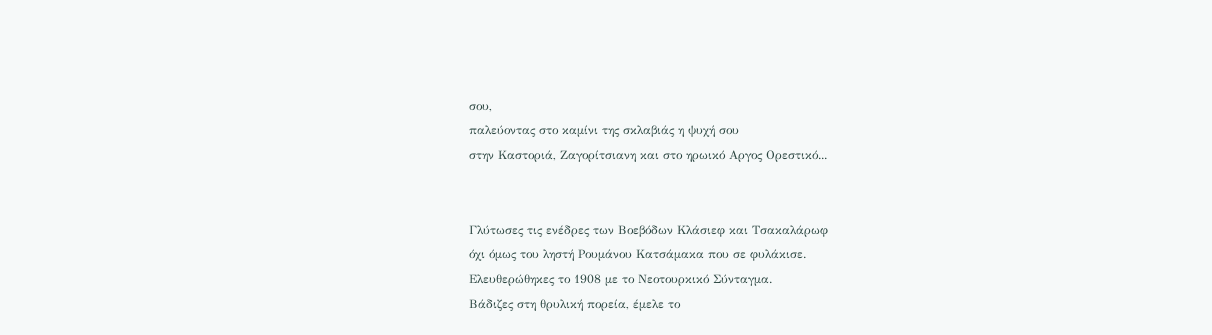σου,
παλεύοντας στο καμίνι της σκλαβιάς η ψυχή σου
στην Καστοριά, Ζαγορίτσιανη και στο ηρωικό Αργος Ορεστικό...


Γλύτωσες τις ενέδρες των Βοεβόδων Κλάσιεφ και Τσακαλάρωφ
όχι όμως του ληστή Ρουμάνου Κατσάμακα που σε φυλάκισε.
Ελευθερώθηκες το 1908 με το Νεοτουρκικό Σύνταγμα.
Βάδιζες στη θρυλική πορεία, έμελε το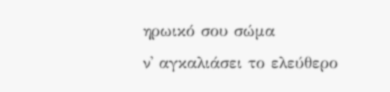ηρωικό σου σώμα
ν' αγκαλιάσει το ελεύθερο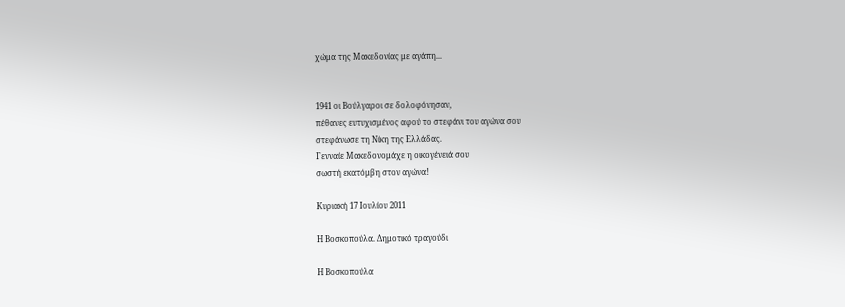χώμα της Μακεδονίας με αγάπη...


1941 οι Βούλγαροι σε δολοφόνησαν,
πέθανες ευτυχισμένος αφού το στεφάνι του αγώνα σου
στεφάνωσε τη Νίκη της Ελλάδας.
Γενναίε Μακεδονομάχε η οικογένειά σου
σωστή εκατόμβη στον αγώνα!

Κυριακή 17 Ιουλίου 2011

Η Βοσκοπούλα. Δημοτικό τραγούδι

Η Βοσκοπούλα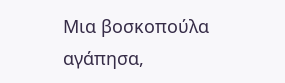Μια βοσκοπούλα αγάπησα,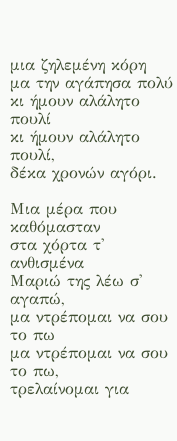μια ζηλεμένη κόρη
μα την αγάπησα πολύ
κι ήμουν αλάλητο πουλί
κι ήμουν αλάλητο πουλί,
δέκα χρονών αγόρι.

Μια μέρα που καθόμασταν
στα χόρτα τ' ανθισμένα
Μαριώ της λέω σ' αγαπώ,
μα ντρέπομαι να σου το πω
μα ντρέπομαι να σου το πω,
τρελαίνομαι για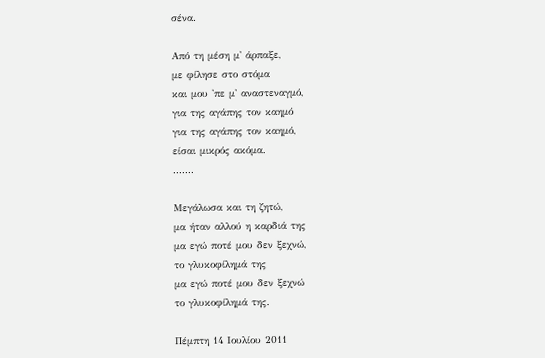σένα.

Από τη μέση μ' άρπαξε,
με φίλησε στο στόμα
και μου 'πε μ' αναστεναγμό,
για της αγάπης τον καημό
για της αγάπης τον καημό,
είσαι μικρός ακόμα.
.......

Μεγάλωσα και τη ζητώ,
μα ήταν αλλού η καρδιά της
μα εγώ ποτέ μου δεν ξεχνώ,
το γλυκοφίλημά της
μα εγώ ποτέ μου δεν ξεχνώ
το γλυκοφίλημά της.

Πέμπτη 14 Ιουλίου 2011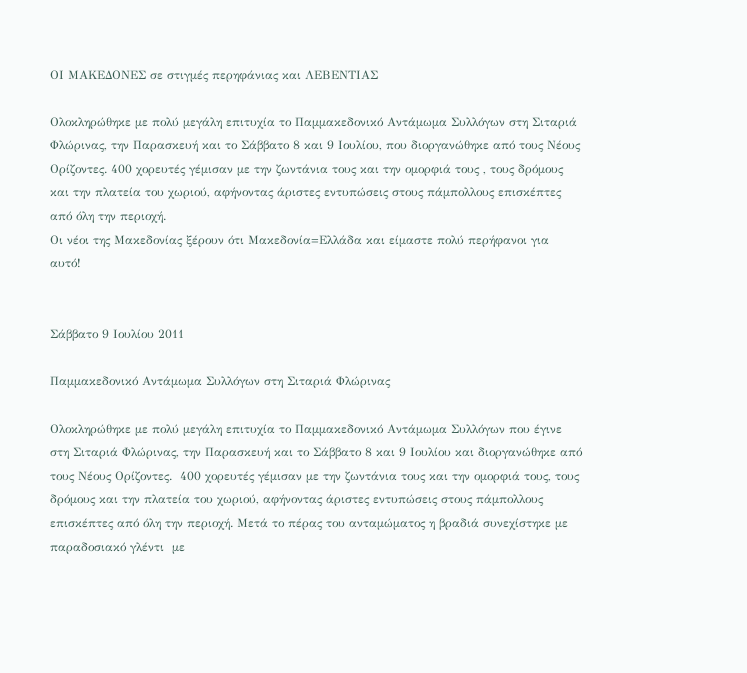ΟΙ ΜΑΚΕΔΟΝΕΣ σε στιγμές περηφάνιας και ΛΕΒΕΝΤΙΑΣ

Ολοκληρώθηκε με πολύ μεγάλη επιτυχία το Παμμακεδονικό Αντάμωμα Συλλόγων στη Σιταριά Φλώρινας, την Παρασκευή και το Σάββατο 8 και 9 Ιουλίου, που διοργανώθηκε από τους Νέους Ορίζοντες. 400 χορευτές γέμισαν με την ζωντάνια τους και την ομορφιά τους , τους δρόμους και την πλατεία του χωριού, αφήνοντας άριστες εντυπώσεις στους πάμπολλους επισκέπτες από όλη την περιοχή.
Οι νέοι της Μακεδονίας ξέρουν ότι Μακεδονία=Ελλάδα και είμαστε πολύ περήφανοι για αυτό!


Σάββατο 9 Ιουλίου 2011

Παμμακεδονικό Αντάμωμα Συλλόγων στη Σιταριά Φλώρινας

Ολοκληρώθηκε με πολύ μεγάλη επιτυχία το Παμμακεδονικό Αντάμωμα Συλλόγων που έγινε στη Σιταριά Φλώρινας, την Παρασκευή και το Σάββατο 8 και 9 Ιουλίου και διοργανώθηκε από τους Νέους Ορίζοντες.  400 χορευτές γέμισαν με την ζωντάνια τους και την ομορφιά τους, τους  δρόμους και την πλατεία του χωριού, αφήνοντας άριστες εντυπώσεις στους πάμπολλους επισκέπτες από όλη την περιοχή. Μετά το πέρας του ανταμώματος η βραδιά συνεχίστηκε με παραδοσιακό γλέντι  με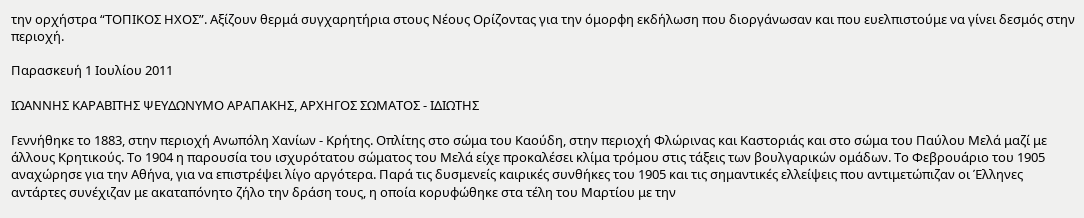την ορχήστρα “ΤΟΠΙΚΟΣ ΗΧΟΣ”. Αξίζουν θερμά συγχαρητήρια στους Νέους Ορίζοντας για την όμορφη εκδήλωση που διοργάνωσαν και που ευελπιστούμε να γίνει δεσμός στην περιοχή.

Παρασκευή 1 Ιουλίου 2011

ΙΩΑΝΝΗΣ ΚΑΡΑΒΙΤΗΣ ΨΕΥΔΩΝΥΜΟ ΑΡΑΠΑΚΗΣ, ΑΡΧΗΓΟΣ ΣΩΜΑΤΟΣ - ΙΔΙΩΤΗΣ

Γεννήθηκε το 1883, στην περιοχή Ανωπόλη Χανίων - Κρήτης. Οπλίτης στο σώμα του Καούδη, στην περιοχή Φλώρινας και Καστοριάς και στο σώμα του Παύλου Μελά μαζί με άλλους Κρητικούς. Το 1904 η παρουσία του ισχυρότατου σώματος του Μελά είχε προκαλέσει κλίμα τρόμου στις τάξεις των βουλγαρικών ομάδων. Το Φεβρουάριο του 1905 αναχώρησε για την Αθήνα, για να επιστρέψει λίγο αργότερα. Παρά τις δυσμενείς καιρικές συνθήκες του 1905 και τις σημαντικές ελλείψεις που αντιμετώπιζαν οι Έλληνες αντάρτες συνέχιζαν με ακαταπόνητο ζήλο την δράση τους, η οποία κορυφώθηκε στα τέλη του Μαρτίου με την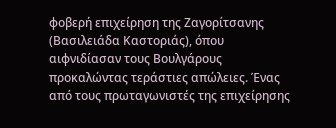φοβερή επιχείρηση της Ζαγορίτσανης (Βασιλειάδα Καστοριάς), όπου αιφνιδίασαν τους Βουλγάρους προκαλώντας τεράστιες απώλειες. Ένας από τους πρωταγωνιστές της επιχείρησης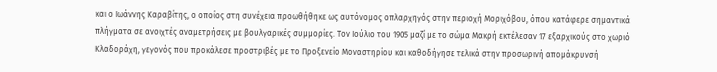και ο Ιωάννης Καραβίτης, ο οποίος στη συνέχεια προωθήθηκε ως αυτόνομος οπλαρχηγός στην περιοχή Μοριχόβου, όπου κατάφερε σημαντικά πλήγματα σε ανοιχτές αναμετρήσεις με βουλγαρικές συμμορίες. Τον Ιούλιο του 1905 μαζί με το σώμα Μακρή εκτέλεσαν 17 εξαρχικούς στο χωριό Κλαδοράχη, γεγονός που προκάλεσε προστριβές με το Προξενείο Μοναστηρίου και καθοδήγησε τελικά στην προσωρινή απομάκρυνσή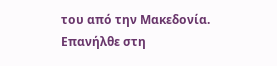του από την Μακεδονία. Επανήλθε στη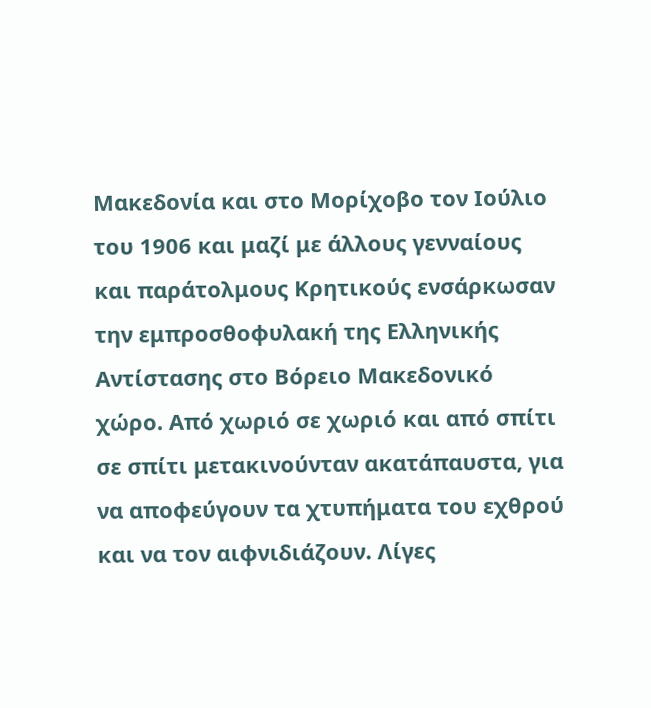Μακεδονία και στο Μορίχοβο τον Ιούλιο του 1906 και μαζί με άλλους γενναίους και παράτολμους Κρητικούς ενσάρκωσαν την εμπροσθοφυλακή της Ελληνικής Αντίστασης στο Βόρειο Μακεδονικό χώρο. Από χωριό σε χωριό και από σπίτι σε σπίτι μετακινούνταν ακατάπαυστα, για να αποφεύγουν τα χτυπήματα του εχθρού και να τον αιφνιδιάζουν. Λίγες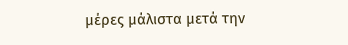μέρες μάλιστα μετά την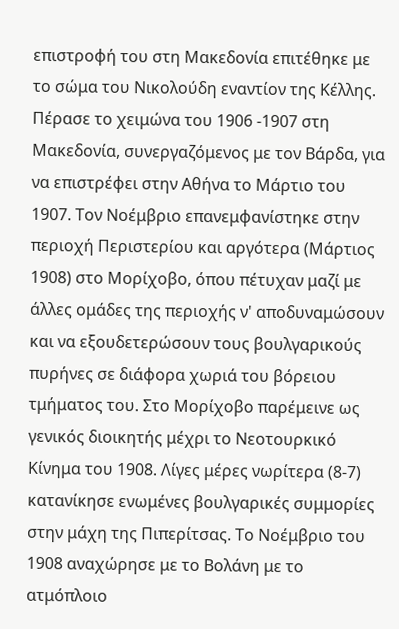επιστροφή του στη Μακεδονία επιτέθηκε με το σώμα του Νικολούδη εναντίον της Κέλλης. Πέρασε το χειμώνα του 1906 -1907 στη Μακεδονία, συνεργαζόμενος με τον Βάρδα, για να επιστρέφει στην Αθήνα το Μάρτιο του 1907. Τον Νοέμβριο επανεμφανίστηκε στην περιοχή Περιστερίου και αργότερα (Μάρτιος 1908) στο Μορίχοβο, όπου πέτυχαν μαζί με άλλες ομάδες της περιοχής ν' αποδυναμώσουν και να εξουδετερώσουν τους βουλγαρικούς πυρήνες σε διάφορα χωριά του βόρειου τμήματος του. Στο Μορίχοβο παρέμεινε ως γενικός διοικητής μέχρι το Νεοτουρκικό Κίνημα του 1908. Λίγες μέρες νωρίτερα (8-7) κατανίκησε ενωμένες βουλγαρικές συμμορίες στην μάχη της Πιπερίτσας. Το Νοέμβριο του 1908 αναχώρησε με το Βολάνη με το ατμόπλοιο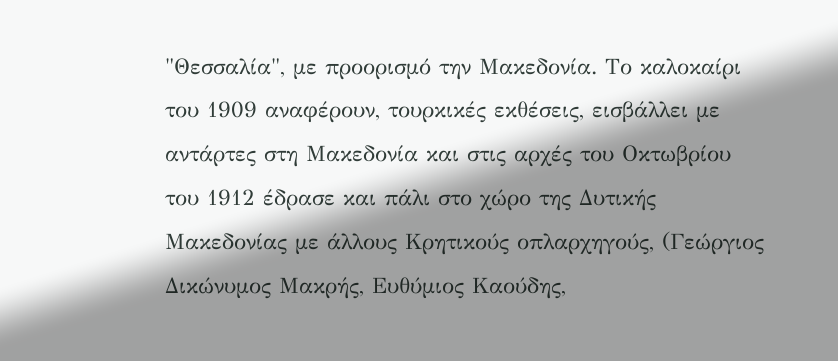"Θεσσαλία", με προορισμό την Μακεδονία. Το καλοκαίρι του 1909 αναφέρουν, τουρκικές εκθέσεις, εισβάλλει με αντάρτες στη Μακεδονία και στις αρχές του Οκτωβρίου του 1912 έδρασε και πάλι στο χώρο της Δυτικής Μακεδονίας με άλλους Κρητικούς οπλαρχηγούς, (Γεώργιος Δικώνυμος Μακρής, Ευθύμιος Καούδης,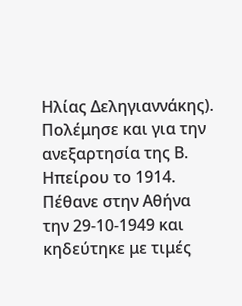Ηλίας Δεληγιαννάκης). Πολέμησε και για την ανεξαρτησία της Β. Ηπείρου το 1914. Πέθανε στην Αθήνα την 29-10-1949 και κηδεύτηκε με τιμές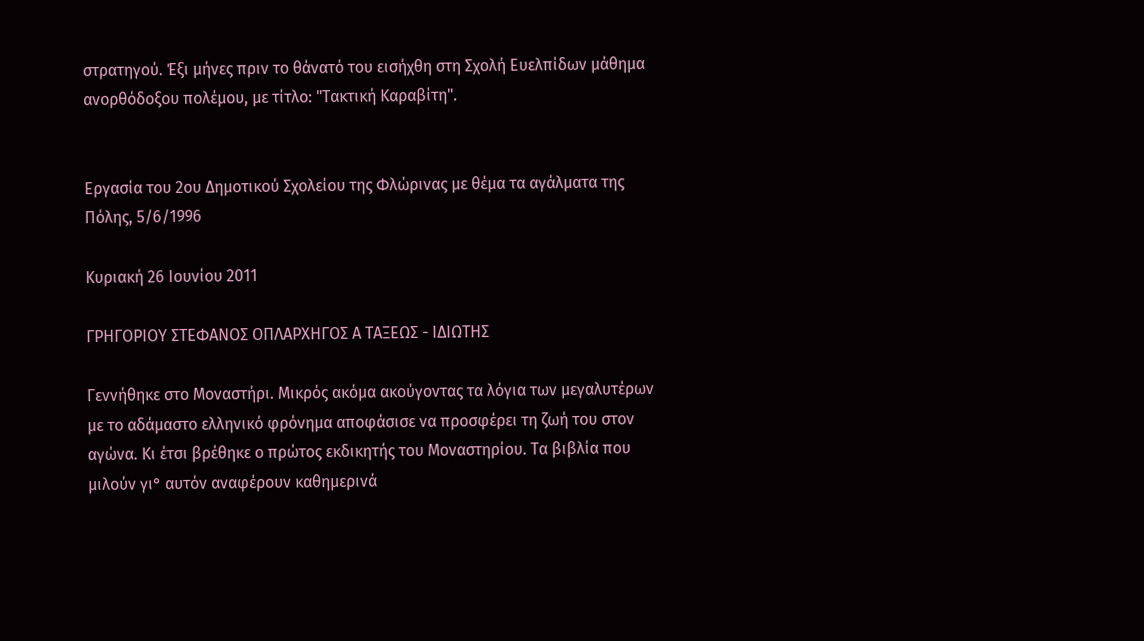στρατηγού. Έξι μήνες πριν το θάνατό του εισήχθη στη Σχολή Ευελπίδων μάθημα ανορθόδοξου πολέμου, με τίτλο: "Τακτική Καραβίτη".


Εργασία του 2ου Δημοτικού Σχολείου της Φλώρινας με θέμα τα αγάλματα της Πόλης, 5/6/1996

Κυριακή 26 Ιουνίου 2011

ΓΡΗΓΟΡΙΟΥ ΣΤΕΦΑΝΟΣ ΟΠΛΑΡΧΗΓΟΣ Α ΤΑΞΕΩΣ - ΙΔΙΩΤΗΣ

Γεννήθηκε στο Μοναστήρι. Μικρός ακόμα ακούγοντας τα λόγια των μεγαλυτέρων με το αδάμαστο ελληνικό φρόνημα αποφάσισε να προσφέρει τη ζωή του στον αγώνα. Κι έτσι βρέθηκε ο πρώτος εκδικητής του Μοναστηρίου. Τα βιβλία που μιλούν γι° αυτόν αναφέρουν καθημερινά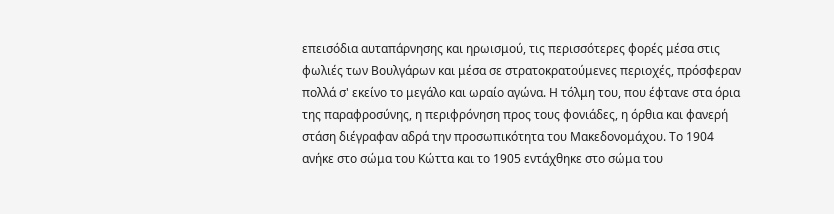επεισόδια αυταπάρνησης και ηρωισμού, τις περισσότερες φορές μέσα στις φωλιές των Βουλγάρων και μέσα σε στρατοκρατούμενες περιοχές, πρόσφεραν πολλά σ' εκείνο το μεγάλο και ωραίο αγώνα. Η τόλμη του, που έφτανε στα όρια της παραφροσύνης, η περιφρόνηση προς τους φονιάδες, η όρθια και φανερή στάση διέγραφαν αδρά την προσωπικότητα του Μακεδονομάχου. Το 1904 ανήκε στο σώμα του Κώττα και το 1905 εντάχθηκε στο σώμα του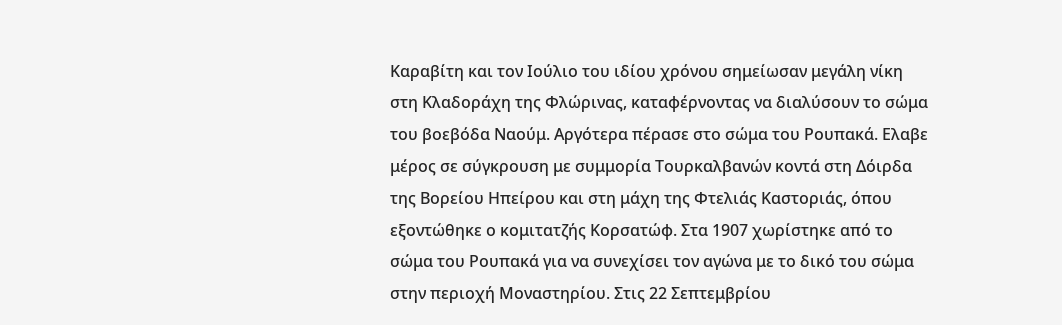Καραβίτη και τον Ιούλιο του ιδίου χρόνου σημείωσαν μεγάλη νίκη στη Κλαδοράχη της Φλώρινας, καταφέρνοντας να διαλύσουν το σώμα του βοεβόδα Ναούμ. Αργότερα πέρασε στο σώμα του Ρουπακά. Ελαβε μέρος σε σύγκρουση με συμμορία Τουρκαλβανών κοντά στη Δόιρδα της Βορείου Ηπείρου και στη μάχη της Φτελιάς Καστοριάς, όπου εξοντώθηκε ο κομιτατζής Κορσατώφ. Στα 1907 χωρίστηκε από το σώμα του Ρουπακά για να συνεχίσει τον αγώνα με το δικό του σώμα στην περιοχή Μοναστηρίου. Στις 22 Σεπτεμβρίου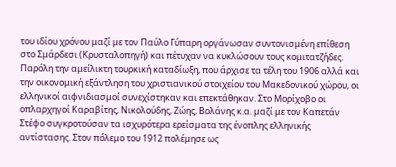του ιδίου χρόνου μαζί με τον Παύλο Γύπαρη οργάνωσαν συντονισμένη επίθεση στο Σμάρδεσι (Κρυσταλοπηγή) και πέτυχαν να κυκλώσουν τους κομιτατζήδες. Παρόλη την αμείλικτη τουρκική καταδίωξη, που άρχισε τα τέλη του 1906 αλλά και την οικονομική εξάντληση του χριστιανικού στοιχείου του Μακεδονικού χώρου, οι ελληνικοί αιφνιδιασμοί συνεχίστηκαν και επεκτάθηκαν. Στο Μορίχοβο οι οπλαρχηγοί Καραβίτης, Νικολούδης, Ζώης, Βολάνης κ.α. μαζί με τον Καπετάν Στέφο συγκροτούσαν τα ισχυρότερα ερείσματα της ένοπλης ελληνικής αντίστασης. Στον πόλεμο του 1912 πολέμησε ως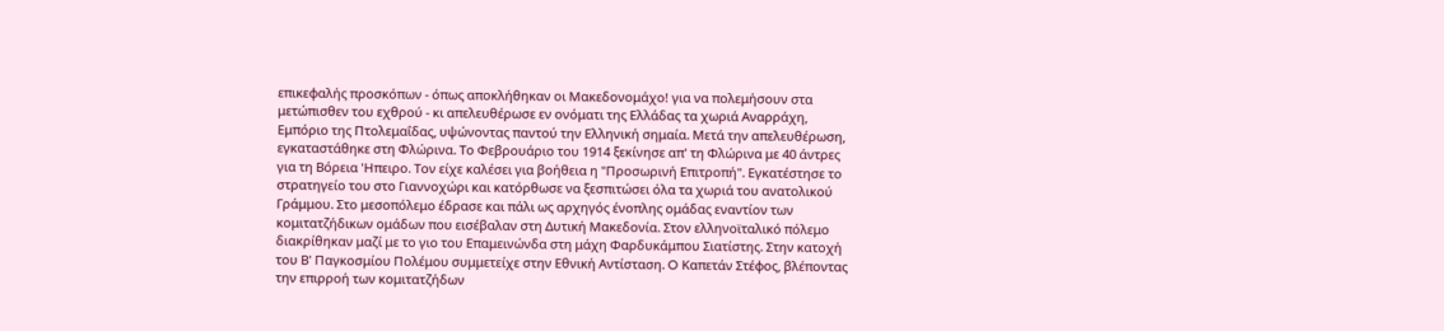επικεφαλής προσκόπων - όπως αποκλήθηκαν οι Μακεδονομάχο! για να πολεμήσουν στα μετώπισθεν του εχθρού - κι απελευθέρωσε εν ονόματι της Ελλάδας τα χωριά Αναρράχη, Εμπόριο της Πτολεμαΐδας, υψώνοντας παντού την Ελληνική σημαία. Μετά την απελευθέρωση, εγκαταστάθηκε στη Φλώρινα. Το Φεβρουάριο του 1914 ξεκίνησε απ' τη Φλώρινα με 40 άντρες για τη Βόρεια 'Ηπειρο. Τον είχε καλέσει για βοήθεια η "Προσωρινή Επιτροπή". Εγκατέστησε το στρατηγείο του στο Γιαννοχώρι και κατόρθωσε να ξεσπιτώσει όλα τα χωριά του ανατολικού Γράμμου. Στο μεσοπόλεμο έδρασε και πάλι ως αρχηγός ένοπλης ομάδας εναντίον των κομιτατζήδικων ομάδων που εισέβαλαν στη Δυτική Μακεδονία. Στον ελληνοϊταλικό πόλεμο διακρίθηκαν μαζί με το γιο του Επαμεινώνδα στη μάχη Φαρδυκάμπου Σιατίστης. Στην κατοχή του Β' Παγκοσμίου Πολέμου συμμετείχε στην Εθνική Αντίσταση. O Καπετάν Στέφος, βλέποντας την επιρροή των κομιτατζήδων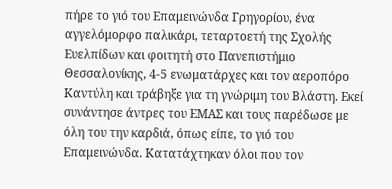πήρε το γιό του Επαμεινώνδα Γρηγορίου, ένα αγγελόμορφο παλικάρι, τεταρτοετή της Σχολής Ευελπίδων και φοιτητή στο Πανεπιστήμιο Θεσσαλονίκης, 4-5 ενωματάρχες και τον αεροπόρο Καντύλη και τράβηξε για τη γνώριμη του Βλάστη. Εκεί συνάντησε άντρες του ΕΜΑΣ και τους παρέδωσε με όλη του την καρδιά, όπως είπε, το γιό του Επαμεινώνδα. Κατατάχτηκαν όλοι που τον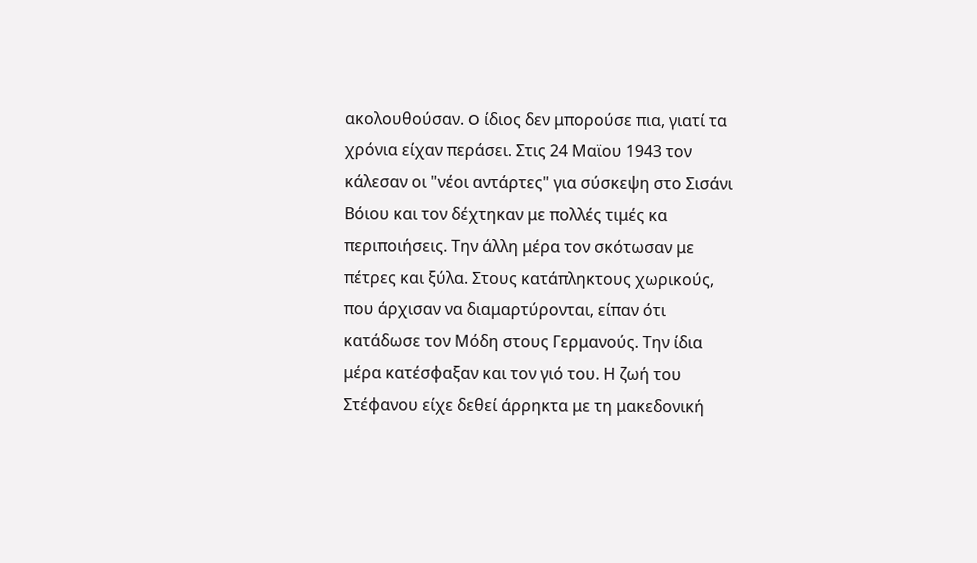ακολουθούσαν. O ίδιος δεν μπορούσε πια, γιατί τα χρόνια είχαν περάσει. Στις 24 Μαϊου 1943 τον κάλεσαν οι "νέοι αντάρτες" για σύσκεψη στο Σισάνι Βόιου και τον δέχτηκαν με πολλές τιμές κα περιποιήσεις. Την άλλη μέρα τον σκότωσαν με πέτρες και ξύλα. Στους κατάπληκτους χωρικούς, που άρχισαν να διαμαρτύρονται, είπαν ότι κατάδωσε τον Μόδη στους Γερμανούς. Την ίδια μέρα κατέσφαξαν και τον γιό του. Η ζωή του Στέφανου είχε δεθεί άρρηκτα με τη μακεδονική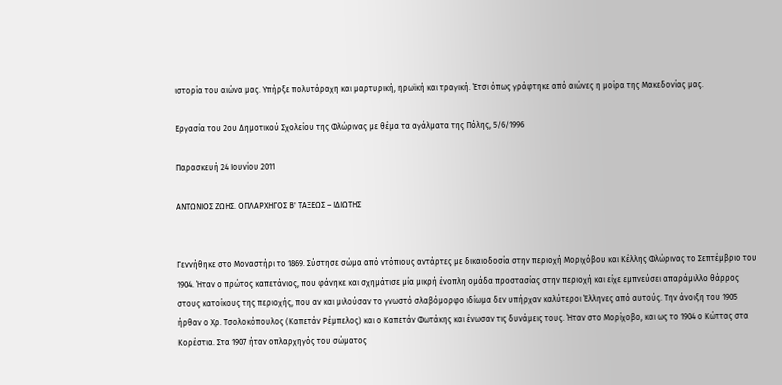ιστορία του αιώνα μας. Υπήρξε πολυτάραχη και μαρτυρική, ηρωϊκή και τραγική. Έτσι όπως γράφτηκε από αιώνες η μοίρα της Μακεδονίας μας.

Εργασία του 2ου Δημοτικού Σχολείου της Φλώρινας με θέμα τα αγάλματα της Πόλης, 5/6/1996

Παρασκευή 24 Ιουνίου 2011

ΑΝΤΩΝΙΟΣ ΖΩΗΣ. ΟΠΛΑΡΧΗΓΟΣ Β' ΤΑΞΕΩΣ – ΙΔΙΩΤΗΣ


Γεννήθηκε στο Μοναστήρι το 1869. Σύστησε σώμα από ντόπιους αντάρτες με δικαιοδοσία στην περιοχή Μοριχόβου και Κέλλης Φλώρινας το Σεπτέμβριο του 1904. Ήταν ο πρώτος καπετάνιος, που φάνηκε και σχημάτισε μία μικρή ένοπλη ομάδα προστασίας στην περιοχή και είχε εμπνεύσει απαράμιλλο θάρρος στους κατοίκους της περιοχής, που αν και μιλούσαν το γνωστό σλαβόμορφο ιδίωμα δεν υπήρχαν καλύτεροι Έλληνες από αυτούς. Την άνοιξη του 1905 ήρθαν ο Χρ. Τσολοκόπουλος (Καπετάν Ρέμπελος) και ο Καπετάν Φωτάκης και ένωσαν τις δυνάμεις τους. Ήταν στο Μορίχοβο, και ως το 1904 ο Κώττας στα Κορέστια. Στα 1907 ήταν οπλαρχηγός του σώματος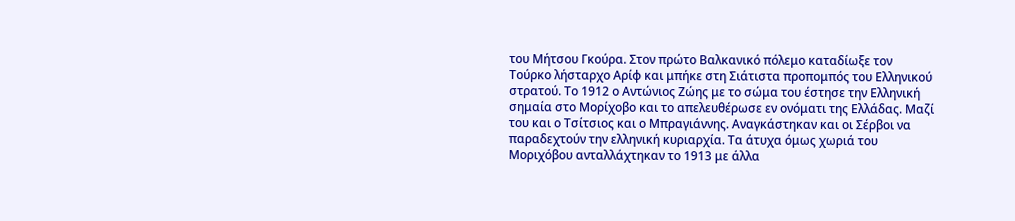του Μήτσου Γκούρα. Στον πρώτο Βαλκανικό πόλεμο καταδίωξε τον Τούρκο λήσταρχο Αρίφ και μπήκε στη Σιάτιστα προπομπός του Ελληνικού στρατού. Το 1912 ο Αντώνιος Ζώης με το σώμα του έστησε την Ελληνική σημαία στο Μορίχοβο και το απελευθέρωσε εν ονόματι της Ελλάδας. Μαζί του και ο Τσίτσιος και ο Μπραγιάννης. Αναγκάστηκαν και οι Σέρβοι να παραδεχτούν την ελληνική κυριαρχία. Τα άτυχα όμως χωριά του Μοριχόβου ανταλλάχτηκαν το 1913 με άλλα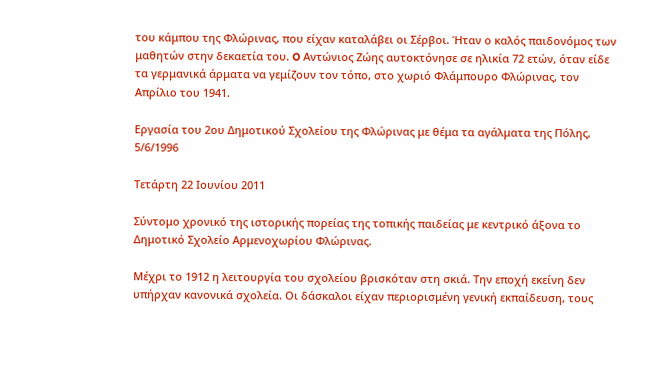του κάμπου της Φλώρινας, που είχαν καταλάβει οι Σέρβοι. Ήταν ο καλός παιδονόμος των μαθητών στην δεκαετία του. O Αντώνιος Ζώης αυτοκτόνησε σε ηλικία 72 ετών, όταν είδε τα γερμανικά άρματα να γεμίζουν τον τόπο, στο χωριό Φλάμπουρο Φλώρινας, τον Απρίλιο του 1941.

Εργασία του 2ου Δημοτικού Σχολείου της Φλώρινας με θέμα τα αγάλματα της Πόλης, 5/6/1996

Τετάρτη 22 Ιουνίου 2011

Σύντομο χρονικό της ιστορικής πορείας της τοπικής παιδείας με κεντρικό άξονα το Δημοτικό Σχολείο Αρμενοχωρίου Φλώρινας.

Μέχρι το 1912 η λειτουργία του σχολείου βρισκόταν στη σκιά. Την εποχή εκείνη δεν υπήρχαν κανονικά σχολεία. Οι δάσκαλοι είχαν περιορισμένη γενική εκπαίδευση, τους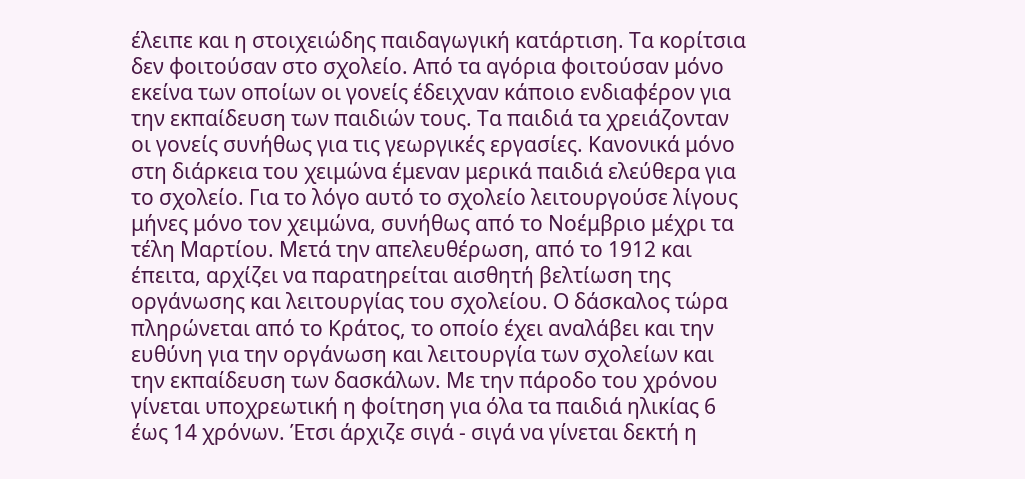έλειπε και η στοιχειώδης παιδαγωγική κατάρτιση. Τα κορίτσια δεν φοιτούσαν στο σχολείο. Από τα αγόρια φοιτούσαν μόνο εκείνα των οποίων οι γονείς έδειχναν κάποιο ενδιαφέρον για την εκπαίδευση των παιδιών τους. Τα παιδιά τα χρειάζονταν οι γονείς συνήθως για τις γεωργικές εργασίες. Κανονικά μόνο στη διάρκεια του χειμώνα έμεναν μερικά παιδιά ελεύθερα για το σχολείο. Για το λόγο αυτό το σχολείο λειτουργούσε λίγους μήνες μόνο τον χειμώνα, συνήθως από το Νοέμβριο μέχρι τα τέλη Μαρτίου. Μετά την απελευθέρωση, από το 1912 και έπειτα, αρχίζει να παρατηρείται αισθητή βελτίωση της οργάνωσης και λειτουργίας του σχολείου. Ο δάσκαλος τώρα πληρώνεται από το Κράτος, το οποίο έχει αναλάβει και την ευθύνη για την οργάνωση και λειτουργία των σχολείων και την εκπαίδευση των δασκάλων. Με την πάροδο του χρόνου γίνεται υποχρεωτική η φοίτηση για όλα τα παιδιά ηλικίας 6 έως 14 χρόνων. Έτσι άρχιζε σιγά - σιγά να γίνεται δεκτή η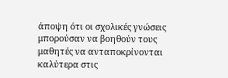άποψη ότι οι σχολικές γνώσεις μπορούσαν να βοηθούν τους μαθητές να ανταποκρίνονται καλύτερα στις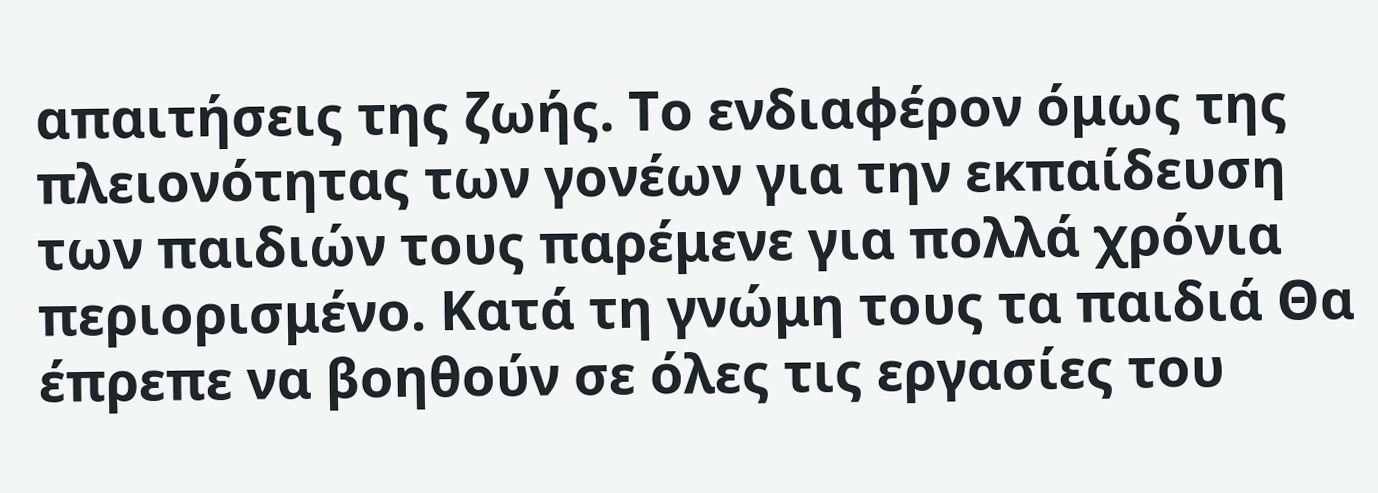απαιτήσεις της ζωής. Το ενδιαφέρον όμως της πλειονότητας των γονέων για την εκπαίδευση των παιδιών τους παρέμενε για πολλά χρόνια περιορισμένο. Κατά τη γνώμη τους τα παιδιά Θα έπρεπε να βοηθούν σε όλες τις εργασίες του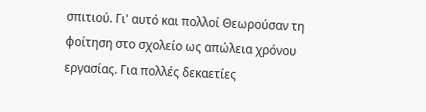σπιτιού. Γι' αυτό και πολλοί Θεωρούσαν τη φοίτηση στο σχολείο ως απώλεια χρόνου εργασίας. Για πολλές δεκαετίες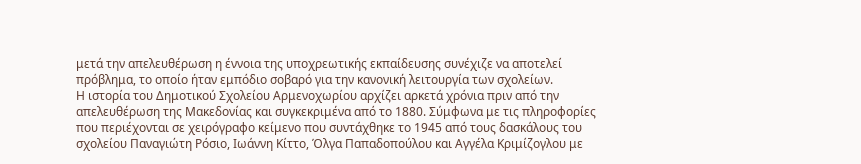μετά την απελευθέρωση η έννοια της υποχρεωτικής εκπαίδευσης συνέχιζε να αποτελεί πρόβλημα, το οποίο ήταν εμπόδιο σοβαρό για την κανονική λειτουργία των σχολείων.
Η ιστορία του Δημοτικού Σχολείου Αρμενοχωρίου αρχίζει αρκετά χρόνια πριν από την απελευθέρωση της Μακεδονίας και συγκεκριμένα από το 1880. Σύμφωνα με τις πληροφορίες που περιέχονται σε χειρόγραφο κείμενο που συντάχθηκε το 1945 από τους δασκάλους του σχολείου Παναγιώτη Ρόσιο, Ιωάννη Κίττο, Όλγα Παπαδοπούλου και Αγγέλα Κριμίζογλου με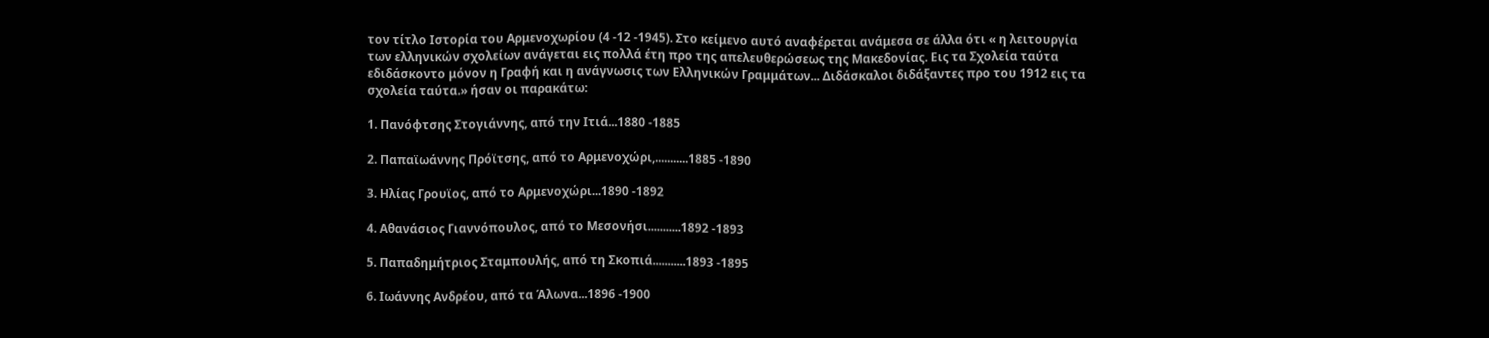τον τίτλο Ιστορία του Αρμενοχωρίου (4 -12 -1945). Στο κείμενο αυτό αναφέρεται ανάμεσα σε άλλα ότι « η λειτουργία των ελληνικών σχολείων ανάγεται εις πολλά έτη προ της απελευθερώσεως της Μακεδονίας. Εις τα Σχολεία ταύτα εδιδάσκοντο μόνον η Γραφή και η ανάγνωσις των Ελληνικών Γραμμάτων... Διδάσκαλοι διδάξαντες προ του 1912 εις τα σχολεία ταύτα.» ήσαν οι παρακάτω:

1. Πανόφτσης Στογιάννης, από την Ιτιά...1880 -1885

2. Παπαϊωάννης Πρόϊτσης, από το Αρμενοχώρι,...........1885 -1890

3. Ηλίας Γρουϊος, από το Αρμενοχώρι...1890 -1892

4. Αθανάσιος Γιαννόπουλος, από το Μεσονήσι...........1892 -1893

5. Παπαδημήτριος Σταμπουλής, από τη Σκοπιά...........1893 -1895

6. Ιωάννης Ανδρέου, από τα Άλωνα...1896 -1900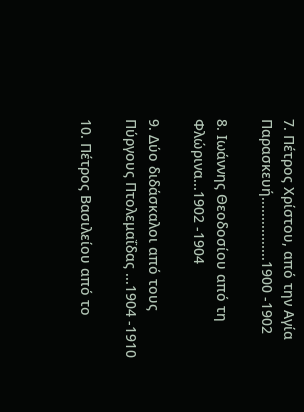7. Πέτρος Χρίστου, από την Αγία Παρασκευή................1900 -1902

8. Ιωάννης Θεοδοσίου από τη Φλώρινα...1902 -1904

9. Δύο διδάσκαλοι από τους Πύργους Πτολεμαΐδας ...1904 -1910

10. Πέτρος Βασιλείου από το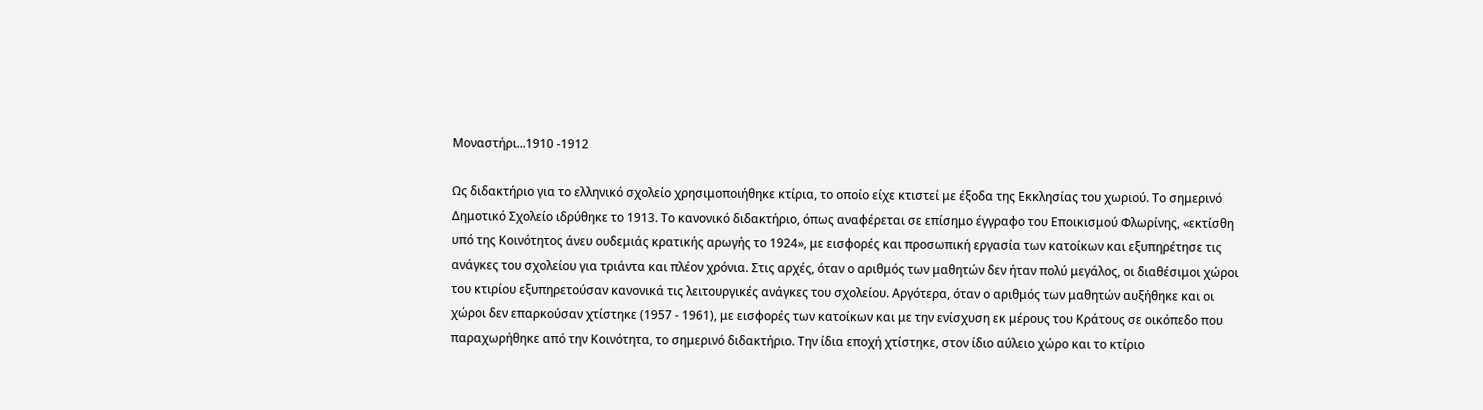Μοναστήρι...1910 -1912

Ως διδακτήριο για το ελληνικό σχολείο χρησιμοποιήθηκε κτίρια, το οποίο είχε κτιστεί με έξοδα της Εκκλησίας του χωριού. Το σημερινό Δημοτικό Σχολείο ιδρύθηκε το 1913. Το κανονικό διδακτήριο, όπως αναφέρεται σε επίσημο έγγραφο του Εποικισμού Φλωρίνης, «εκτίσθη υπό της Κοινότητος άνευ ουδεμιάς κρατικής αρωγής το 1924», με εισφορές και προσωπική εργασία των κατοίκων και εξυπηρέτησε τις ανάγκες του σχολείου για τριάντα και πλέον χρόνια. Στις αρχές, όταν ο αριθμός των μαθητών δεν ήταν πολύ μεγάλος, οι διαθέσιμοι χώροι του κτιρίου εξυπηρετούσαν κανονικά τις λειτουργικές ανάγκες του σχολείου. Αργότερα, όταν ο αριθμός των μαθητών αυξήθηκε και οι χώροι δεν επαρκούσαν χτίστηκε (1957 - 1961), με εισφορές των κατοίκων και με την ενίσχυση εκ μέρους του Κράτους σε οικόπεδο που παραχωρήθηκε από την Κοινότητα, το σημερινό διδακτήριο. Την ίδια εποχή χτίστηκε, στον ίδιο αύλειο χώρο και το κτίριο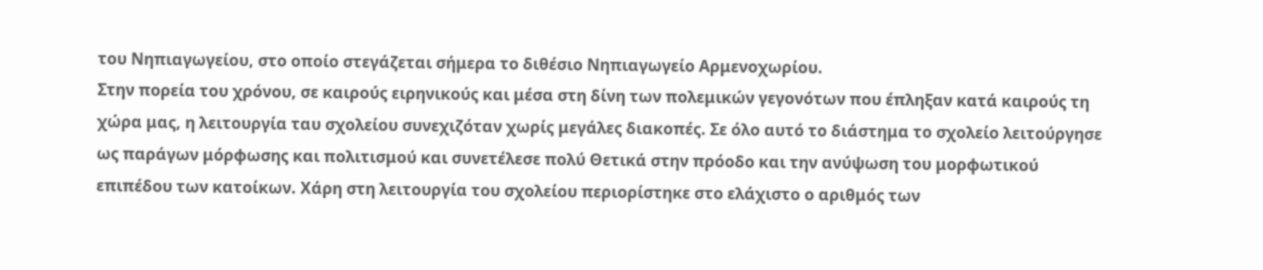του Νηπιαγωγείου, στο οποίο στεγάζεται σήμερα το διθέσιο Νηπιαγωγείο Αρμενοχωρίου.
Στην πορεία του χρόνου, σε καιρούς ειρηνικούς και μέσα στη δίνη των πολεμικών γεγονότων που έπληξαν κατά καιρούς τη χώρα μας, η λειτουργία ταυ σχολείου συνεχιζόταν χωρίς μεγάλες διακοπές. Σε όλο αυτό το διάστημα το σχολείο λειτούργησε ως παράγων μόρφωσης και πολιτισμού και συνετέλεσε πολύ Θετικά στην πρόοδο και την ανύψωση του μορφωτικού επιπέδου των κατοίκων. Χάρη στη λειτουργία του σχολείου περιορίστηκε στο ελάχιστο ο αριθμός των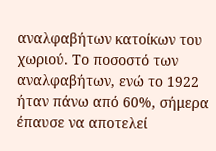αναλφαβήτων κατοίκων του χωριού. Το ποσοστό των αναλφαβήτων, ενώ το 1922 ήταν πάνω από 60%, σήμερα έπαυσε να αποτελεί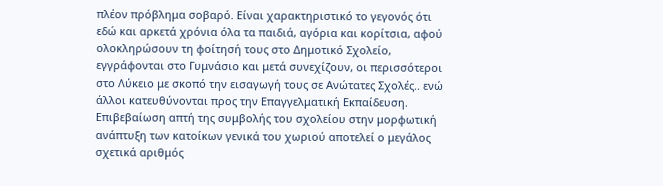πλέον πρόβλημα σοβαρό. Είναι χαρακτηριστικό το γεγονός ότι εδώ και αρκετά χρόνια όλα τα παιδιά, αγόρια και κορίτσια, αφού ολοκληρώσουν τη φοίτησή τους στο Δημοτικό Σχολείο, εγγράφονται στο Γυμνάσιο και μετά συνεχίζουν, οι περισσότεροι στο Λύκειο με σκοπό την εισαγωγή τους σε Ανώτατες Σχολές.. ενώ άλλοι κατευθύνονται προς την Επαγγελματική Εκπαίδευση. Επιβεβαίωση απτή της συμβολής του σχολείου στην μορφωτική ανάπτυξη των κατοίκων γενικά του χωριού αποτελεί ο μεγάλος σχετικά αριθμός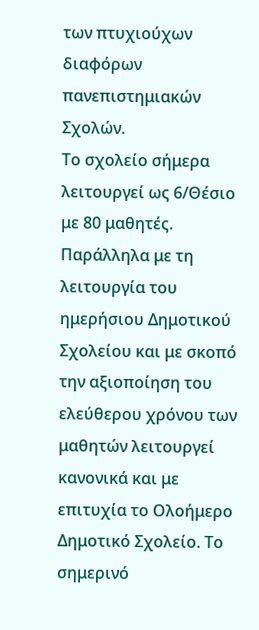των πτυχιούχων διαφόρων πανεπιστημιακών Σχολών.
Το σχολείο σήμερα λειτουργεί ως 6/Θέσιο με 80 μαθητές. Παράλληλα με τη λειτουργία του ημερήσιου Δημοτικού Σχολείου και με σκοπό την αξιοποίηση του ελεύθερου χρόνου των μαθητών λειτουργεί κανονικά και με επιτυχία το Ολοήμερο Δημοτικό Σχολείο. Το σημερινό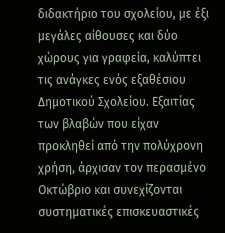διδακτήριο του σχολείου, με έξι μεγάλες αίθουσες και δύο χώρους για γραφεία, καλύπτει τις ανάγκες ενός εξαθέσιου Δημοτικού Σχολείου. Εξαιτίας των βλαβών που είχαν προκληθεί από την πολύχρονη χρήση, άρχισαν τον περασμένο Οκτώβριο και συνεχίζονται συστηματικές επισκευαστικές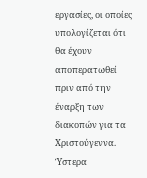εργασίες, οι οποίες υπολογίζεται ότι θα έχουν αποπερατωθεί πριν από την έναρξη των διακοπών για τα Χριστούγεννα. Ύστερα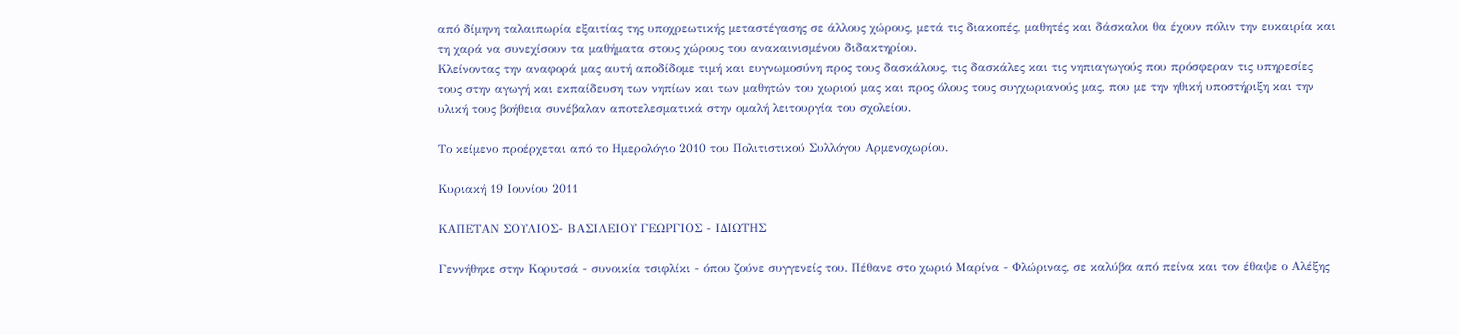από δίμηνη ταλαιπωρία εξαιτίας της υποχρεωτικής μεταστέγασης σε άλλους χώρους, μετά τις διακοπές, μαθητές και δάσκαλοι θα έχουν πόλιν την ευκαιρία και τη χαρά να συνεχίσουν τα μαθήματα στους χώρους του ανακαινισμένου διδακτηρίου.
Κλείνοντας την αναφορά μας αυτή αποδίδομε τιμή και ευγνωμοσύνη προς τους δασκάλους, τις δασκάλες και τις νηπιαγωγούς που πρόσφεραν τις υπηρεσίες τους στην αγωγή και εκπαίδευση των νηπίων και των μαθητών του χωριού μας και προς όλους τους συγχωριανούς μας, που με την ηθική υποστήριξη και την υλική τους βοήθεια συνέβαλαν αποτελεσματικά στην ομαλή λειτουργία του σχολείου.

Το κείμενο προέρχεται από το Ημερολόγιο 2010 του Πολιτιστικού Συλλόγου Αρμενοχωρίου.

Κυριακή 19 Ιουνίου 2011

ΚΑΠΕΤΑΝ ΣΟΥΛΙΟΣ- ΒΑΣΙΛΕΙΟΥ ΓΕΩΡΓΙΟΣ - ΙΔΙΩΤΗΣ

Γεννήθηκε στην Κορυτσά - συνοικία τσιφλίκι - όπου ζούνε συγγενείς του. Πέθανε στο χωριό Μαρίνα - Φλώρινας, σε καλύβα από πείνα και τον έθαψε ο Αλέξης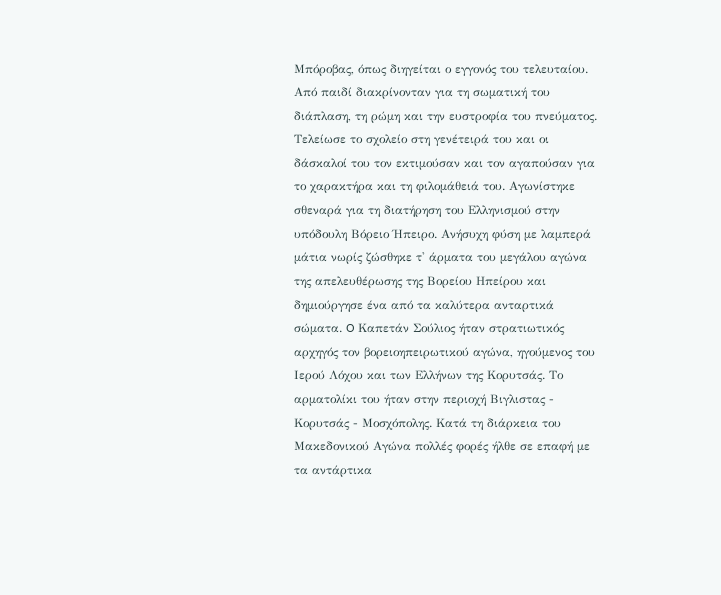Μπόροβας, όπως διηγείται ο εγγονός του τελευταίου. Από παιδί διακρίνονταν για τη σωματική του διάπλαση, τη ρώμη και την ευστροφία του πνεύματος. Τελείωσε το σχολείο στη γενέτειρά του και οι δάσκαλοί του τον εκτιμούσαν και τον αγαπούσαν για το χαρακτήρα και τη φιλομάθειά του. Αγωνίστηκε σθεναρά για τη διατήρηση του Ελληνισμού στην υπόδουλη Βόρειο Ήπειρο. Ανήσυχη φύση με λαμπερά μάτια νωρίς ζώσθηκε τ' άρματα του μεγάλου αγώνα της απελευθέρωσης της Βορείου Ηπείρου και δημιούργησε ένα από τα καλύτερα ανταρτικά σώματα. O Καπετάν Σούλιος ήταν στρατιωτικός αρχηγός τον βορειοηπειρωτικού αγώνα, ηγούμενος του Ιερού Λόχου και των Ελλήνων της Κορυτσάς. Το αρματολίκι του ήταν στην περιοχή Βιγλιστας - Κορυτσάς - Μοσχόπολης. Κατά τη διάρκεια του Μακεδονικού Αγώνα πολλές φορές ήλθε σε επαφή με τα αντάρτικα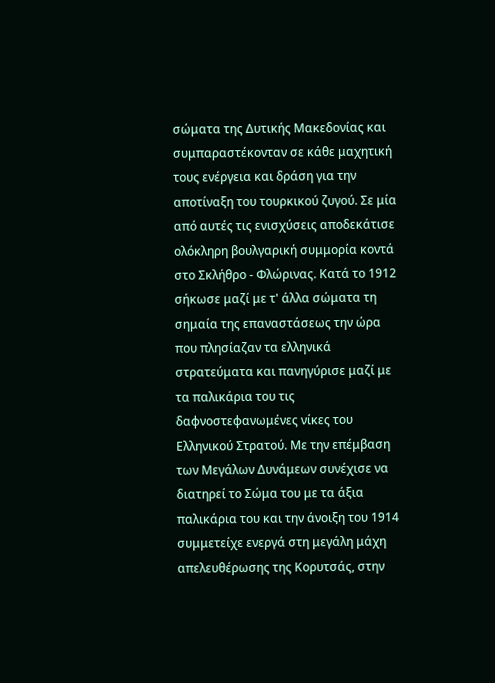σώματα της Δυτικής Μακεδονίας και συμπαραστέκονταν σε κάθε μαχητική τους ενέργεια και δράση για την αποτίναξη του τουρκικού ζυγού. Σε μία από αυτές τις ενισχύσεις αποδεκάτισε ολόκληρη βουλγαρική συμμορία κοντά στο Σκλήθρο - Φλώρινας. Κατά το 1912 σήκωσε μαζί με τ' άλλα σώματα τη σημαία της επαναστάσεως την ώρα που πλησίαζαν τα ελληνικά στρατεύματα και πανηγύρισε μαζί με τα παλικάρια του τις δαφνοστεφανωμένες νίκες του Ελληνικού Στρατού. Με την επέμβαση των Μεγάλων Δυνάμεων συνέχισε να διατηρεί το Σώμα του με τα άξια παλικάρια του και την άνοιξη του 1914 συμμετείχε ενεργά στη μεγάλη μάχη απελευθέρωσης της Κορυτσάς, στην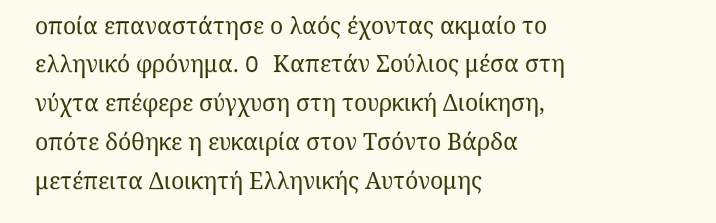οποία επαναστάτησε ο λαός έχοντας ακμαίο το ελληνικό φρόνημα. O Καπετάν Σούλιος μέσα στη νύχτα επέφερε σύγχυση στη τουρκική Διοίκηση, οπότε δόθηκε η ευκαιρία στον Τσόντο Βάρδα μετέπειτα Διοικητή Ελληνικής Αυτόνομης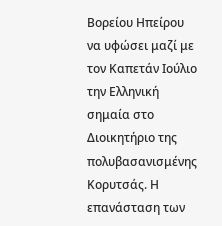Βορείου Ηπείρου να υφώσει μαζί με τον Καπετάν Ιούλιο την Ελληνική σημαία στο Διοικητήριο της πολυβασανισμένης Κορυτσάς. Η επανάσταση των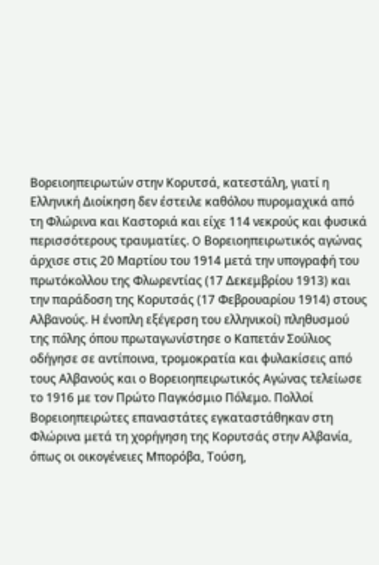Βορειοηπειρωτών στην Κορυτσά, κατεστάλη, γιατί η Ελληνική Διοίκηση δεν έστειλε καθόλου πυρομαχικά από τη Φλώρινα και Καστοριά και είχε 114 νεκρούς και φυσικά περισσότερους τραυματίες. O Βορειοηπειρωτικός αγώνας άρχισε στις 20 Μαρτίου του 1914 μετά την υπογραφή του πρωτόκολλου της Φλωρεντίας (17 Δεκεμβρίου 1913) και την παράδοση της Κορυτσάς (17 Φεβρουαρίου 1914) στους Αλβανούς. Η ένοπλη εξέγερση του ελληνικοί) πληθυσμού της πόλης όπου πρωταγωνίστησε ο Καπετάν Σούλιος οδήγησε σε αντίποινα, τρομοκρατία και φυλακίσεις από τους Αλβανούς και ο Βορειοηπειρωτικός Αγώνας τελείωσε το 1916 με τον Πρώτο Παγκόσμιο Πόλεμο. Πολλοί Βορειοηπειρώτες επαναστάτες εγκαταστάθηκαν στη Φλώρινα μετά τη χορήγηση της Κορυτσάς στην Αλβανία, όπως οι οικογένειες Μπορόβα, Τούση,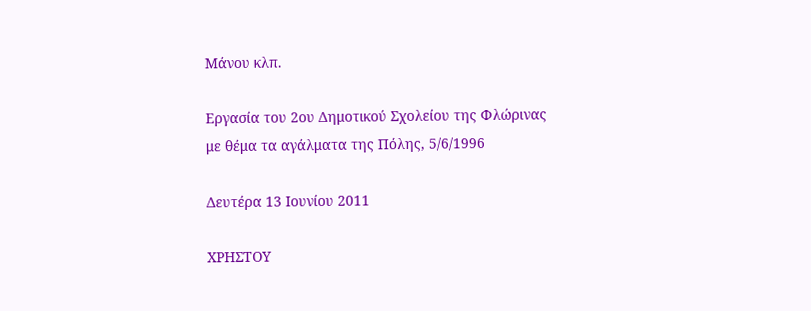Μάνου κλπ.

Εργασία του 2ου Δημοτικού Σχολείου της Φλώρινας με θέμα τα αγάλματα της Πόλης, 5/6/1996

Δευτέρα 13 Ιουνίου 2011

ΧΡΗΣΤΟΥ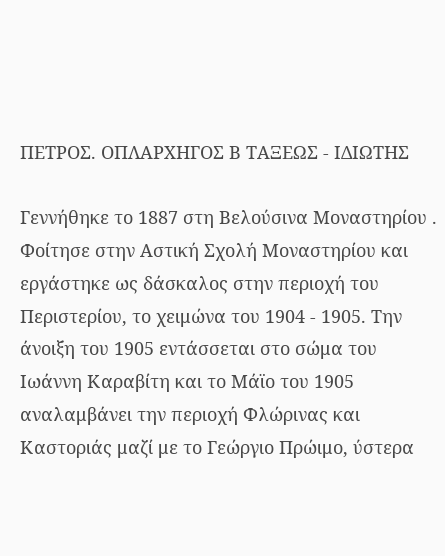ΠΕΤΡΟΣ. ΟΠΛΑΡΧΗΓΟΣ Β ΤΑΞΕΩΣ - ΙΔΙΩΤΗΣ

Γεννήθηκε το 1887 στη Βελούσινα Μοναστηρίου . Φοίτησε στην Αστική Σχολή Μοναστηρίου και εργάστηκε ως δάσκαλος στην περιοχή του Περιστερίου, το χειμώνα του 1904 - 1905. Την άνοιξη του 1905 εντάσσεται στο σώμα του Ιωάννη Καραβίτη και το Μάϊο του 1905 αναλαμβάνει την περιοχή Φλώρινας και Καστοριάς μαζί με το Γεώργιο Πρώιμο, ύστερα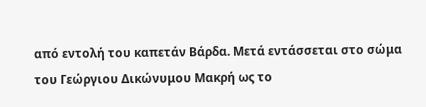από εντολή του καπετάν Βάρδα. Μετά εντάσσεται στο σώμα του Γεώργιου Δικώνυμου Μακρή ως το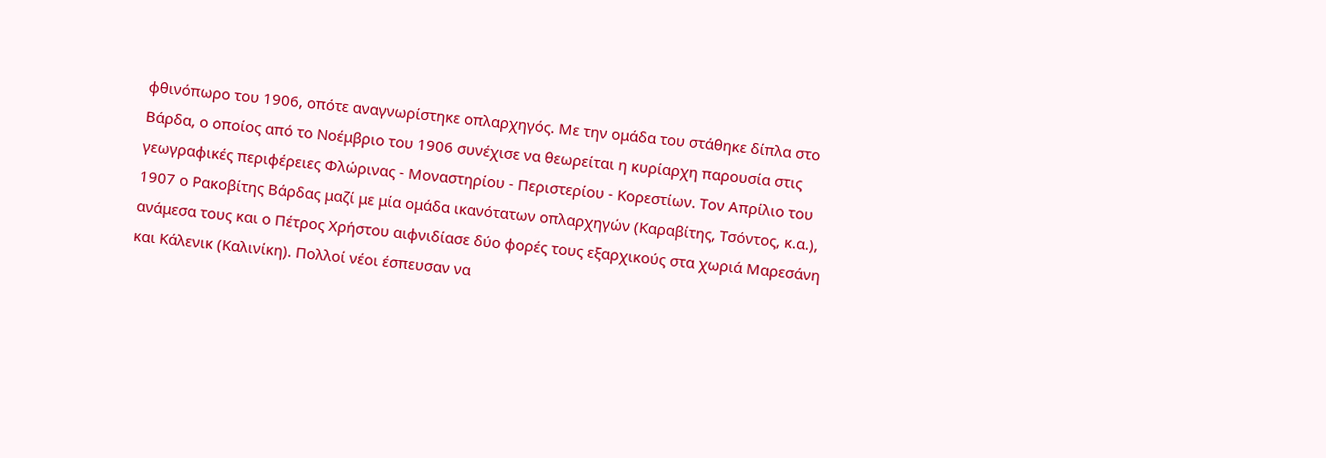φθινόπωρο του 1906, οπότε αναγνωρίστηκε οπλαρχηγός. Με την ομάδα του στάθηκε δίπλα στο Βάρδα, ο οποίος από το Νοέμβριο του 1906 συνέχισε να θεωρείται η κυρίαρχη παρουσία στις γεωγραφικές περιφέρειες Φλώρινας - Μοναστηρίου - Περιστερίου - Κορεστίων. Τον Απρίλιο του 1907 ο Ρακοβίτης Βάρδας μαζί με μία ομάδα ικανότατων οπλαρχηγών (Καραβίτης, Τσόντος, κ.α.), ανάμεσα τους και ο Πέτρος Χρήστου αιφνιδίασε δύο φορές τους εξαρχικούς στα χωριά Μαρεσάνη και Κάλενικ (Καλινίκη). Πολλοί νέοι έσπευσαν να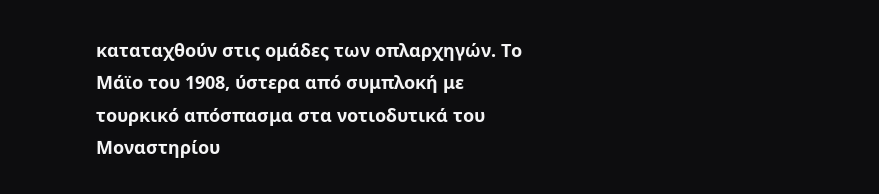καταταχθούν στις ομάδες των οπλαρχηγών. Το Μάϊο του 1908, ύστερα από συμπλοκή με τουρκικό απόσπασμα στα νοτιοδυτικά του Μοναστηρίου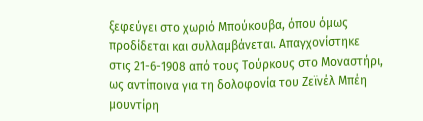ξεφεύγει στο χωριό Μπούκουβα, όπου όμως προδίδεται και συλλαμβάνεται. Απαγχονίστηκε στις 21-6-1908 από τους Τούρκους στο Μοναστήρι, ως αντίποινα για τη δολοφονία του Ζεϊνέλ Μπέη μουντίρη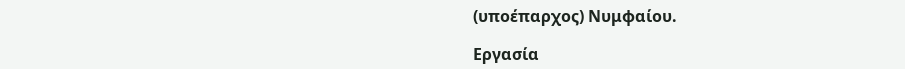(υποέπαρχος) Νυμφαίου.

Εργασία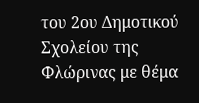του 2ου Δημοτικού Σχολείου της Φλώρινας με θέμα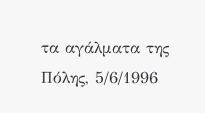τα αγάλματα της Πόλης, 5/6/1996